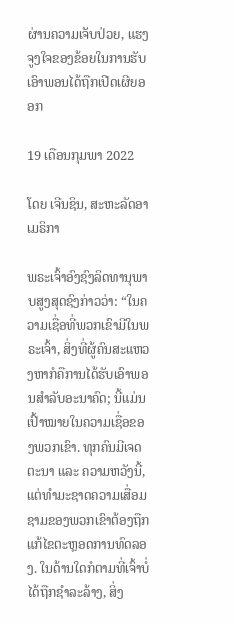ຜ່ານຄວາມເຈັບປ່ວຍ, ແຮງຈູງໃຈຂອງຂ້ອຍໃນການຮັບເອົາພອນໄດ້ຖືກເປີດເຜີຍອອກ

19 ເດືອນກຸມພາ 2022

ໂດຍ ເຈີນຊິນ, ສະຫະລັດອາເມຣິກາ

ພຣະເຈົ້າອົງຊົງລິດທານຸພາບສູງສຸດຊົງກ່າວວ່າ: “ໃນຄວາມເຊື່ອທີ່ພວກເຂົາມີໃນພຣະເຈົ້າ, ສິ່ງທີ່ຜູ້ຄົນສະແຫວງຫາກໍຄືການໄດ້ຮັບເອົາພອນສຳລັບອະນາຄົດ; ນີ້ແມ່ນເປົ້າໝາຍໃນຄວາມເຊື່ອຂອງພວກເຂົາ. ທຸກຄົນມີເຈດຕະນາ ແລະ ຄວາມຫວັງນີ້, ແຕ່ທໍາມະຊາດຄວາມເສື່ອມຊາມຂອງພວກເຂົາຕ້ອງຖືກແກ້ໄຂຕະຫຼອດການທົດລອງ. ໃນດ້ານໃດກໍຕາມທີ່ເຈົ້າບໍ່ໄດ້ຖືກຊໍາລະລ້າງ, ສິ່ງ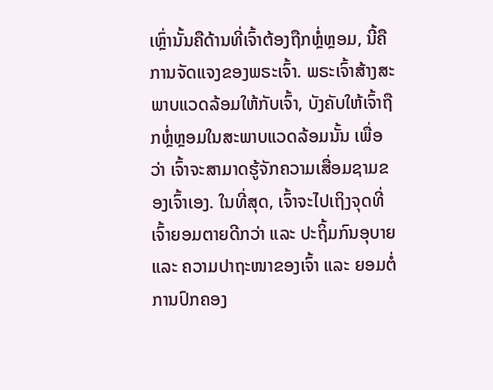ເຫຼົ່ານັ້ນຄືດ້ານທີ່ເຈົ້າຕ້ອງຖືກຫຼໍ່ຫຼອມ, ນີ້ຄືການຈັດແຈງຂອງພຣະເຈົ້າ. ພຣະເຈົ້າສ້າງສະພາບແວດລ້ອມໃຫ້ກັບເຈົ້າ, ບັງຄັບໃຫ້ເຈົ້າຖືກຫຼໍ່ຫຼອມໃນສະພາບແວດລ້ອມນັ້ນ ເພື່ອວ່າ ເຈົ້າຈະສາມາດຮູ້ຈັກຄວາມເສື່ອມຊາມຂອງເຈົ້າເອງ. ໃນທີ່ສຸດ, ເຈົ້າຈະໄປເຖິງຈຸດທີ່ເຈົ້າຍອມຕາຍດີກວ່າ ແລະ ປະຖິ້ມກົນອຸບາຍ ແລະ ຄວາມປາຖະໜາຂອງເຈົ້າ ແລະ ຍອມຕໍ່ການປົກຄອງ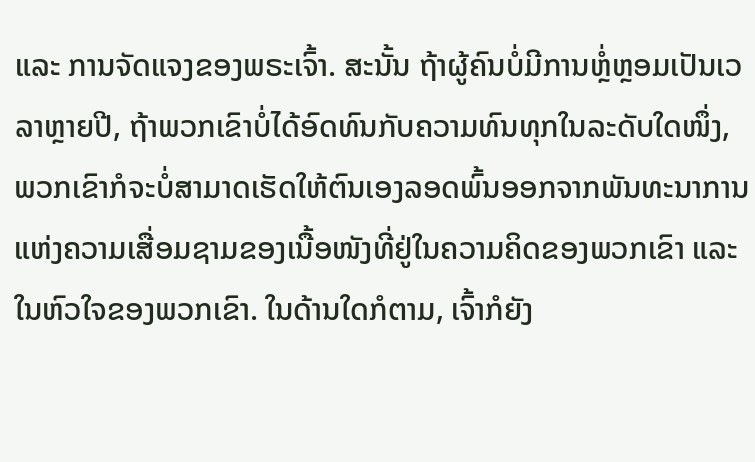ແລະ ການຈັດແຈງຂອງພຣະເຈົ້າ. ສະນັ້ນ ຖ້າຜູ້ຄົນບໍ່ມີການຫຼໍ່ຫຼອມເປັນເວລາຫຼາຍປີ, ຖ້າພວກເຂົາບໍ່ໄດ້ອົດທົນກັບຄວາມທົນທຸກໃນລະດັບໃດໜຶ່ງ, ພວກເຂົາກໍຈະບໍ່ສາມາດເຮັດໃຫ້ຕົນເອງລອດພົ້ນອອກຈາກພັນທະນາການແຫ່ງຄວາມເສື່ອມຊາມຂອງເນື້ອໜັງທີ່ຢູ່ໃນຄວາມຄິດຂອງພວກເຂົາ ແລະ ໃນຫົວໃຈຂອງພວກເຂົາ. ໃນດ້ານໃດກໍຕາມ, ເຈົ້າກໍຍັງ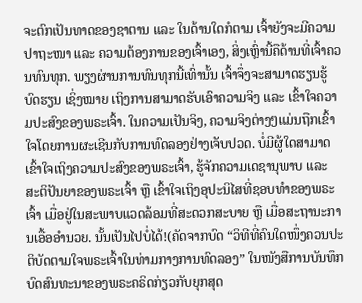ຈະຕົກເປັນທາດຂອງຊາຕານ ແລະ ໃນດ້ານໃດກໍຕາມ ເຈົ້າຍັງຈະມີຄວາມປາຖະໜາ ແລະ ຄວາມຕ້ອງການຂອງເຈົ້າເອງ, ສິ່ງເຫຼົ່ານີ້ຄືດ້ານທີ່ເຈົ້າຄວນທົນທຸກ. ພຽງຜ່ານການທົນທຸກນີ້ເທົ່ານັ້ນ ເຈົ້າຈຶ່ງຈະສາມາດຮຽນຮູ້ບົດຮຽນ ເຊິ່ງໝາຍ ເຖິງການສາມາດຮັບເອົາຄວາມຈິງ ແລະ ເຂົ້າໃຈຄວາມປະສົງຂອງພຣະເຈົ້າ. ໃນຄວາມເປັນຈິງ, ຄວາມຈິງຕ່າງໆແມ່ນຖືກເຂົ້າໃຈໂດຍການຜະເຊີນກັບການທົດລອງຢ່າງເຈັບປວດ. ບໍ່ມີຜູ້ໃດສາມາດເຂົ້າໃຈເຖິງຄວາມປະສົງຂອງພຣະເຈົ້າ, ຮູ້ຈັກຄວາມເດຊານຸພາບ ແລະ ສະຕິປັນຍາຂອງພຣະເຈົ້າ ຫຼື ເຂົ້າໃຈເຖິງອຸປະນິໄສທີ່ຊອບທຳຂອງພຣະເຈົ້າ ເມື່ອຢູ່ໃນສະພາບແວດລ້ອມທີ່ສະດວກສະບາຍ ຫຼື ເມື່ອສະຖານະການເອື້ອອຳນວຍ. ນັ້ນເປັນໄປບໍ່ໄດ້!(ຄັດຈາກບົດ “ວິທີທີ່ຄົນໃດໜຶ່ງຄວນປະຕິບັດຕາມໃຈພຣະເຈົ້າໃນທ່າມກາງການທົດລອງ” ໃນໜັງສືການບັນທຶກບົດສົນທະນາຂອງພຣະຄຣິດກ່ຽວກັບຍຸກສຸດ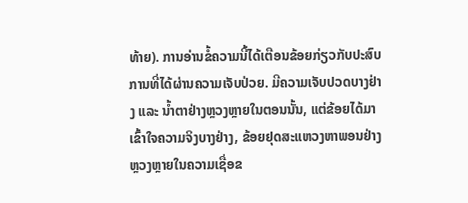ທ້າຍ). ການອ່ານຂໍ້ຄວາມນີ້ໄດ້ເຕືອນຂ້ອຍກ່ຽວກັບປະສົບການທີ່ໄດ້ຜ່ານຄວາມເຈັບປ່ວຍ. ມີຄວາມເຈັບປວດບາງຢ່າງ ແລະ ນໍ້າຕາຢ່າງຫຼວງຫຼາຍໃນຕອນນັ້ນ, ແຕ່ຂ້ອຍໄດ້ມາເຂົ້າໃຈຄວາມຈິງບາງຢ່າງ, ຂ້ອຍຢຸດສະແຫວງຫາພອນຢ່າງຫຼວງຫຼາຍໃນຄວາມເຊື່ອຂ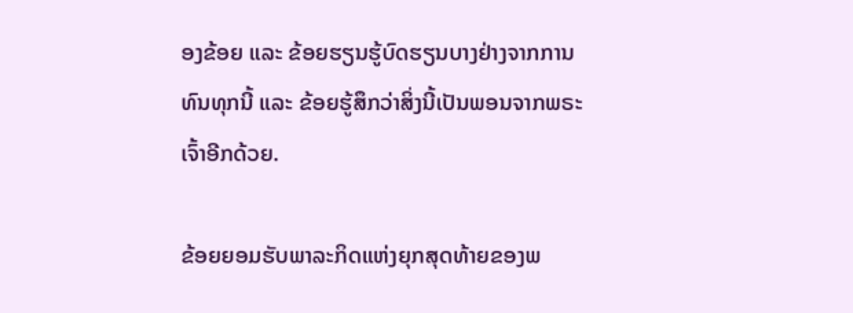ອງຂ້ອຍ ແລະ ຂ້ອຍຮຽນຮູ້ບົດຮຽນບາງຢ່າງຈາກການທົນທຸກນີ້ ແລະ ຂ້ອຍຮູ້ສຶກວ່າສິ່ງນີ້ເປັນພອນຈາກພຣະເຈົ້າອີກດ້ວຍ.

ຂ້ອຍຍອມຮັບພາລະກິດແຫ່ງຍຸກສຸດທ້າຍຂອງພ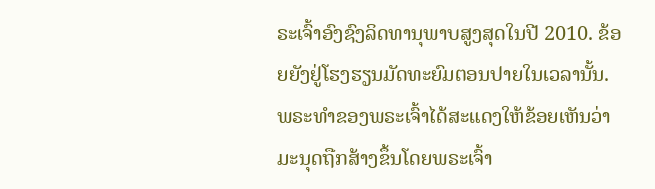ຣະເຈົ້າອົງຊົງລິດທານຸພາບສູງສຸດໃນປີ 2010. ຂ້ອຍຍັງຢູ່ໂຮງຮຽນມັດທະຍົມຕອນປາຍໃນເວລານັ້ນ. ພຣະທຳຂອງພຣະເຈົ້າໄດ້ສະແດງໃຫ້ຂ້ອຍເຫັນວ່າມະນຸດຖືກສ້າງຂຶ້ນໂດຍພຣະເຈົ້າ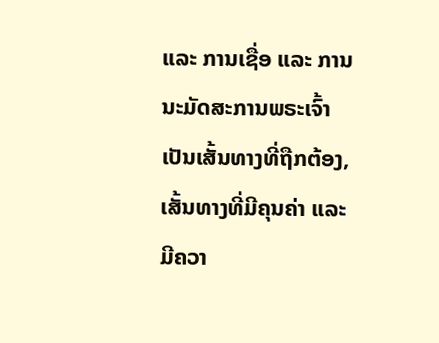ແລະ ການເຊື່ອ ແລະ ການນະມັດສະການພຣະເຈົ້າເປັນເສັ້ນທາງທີ່ຖືກຕ້ອງ, ເສັ້ນທາງທີ່ມີຄຸນຄ່າ ແລະ ມີຄວາ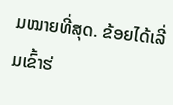ມໝາຍທີ່ສຸດ. ຂ້ອຍໄດ້ເລີ່ມເຂົ້າຮ່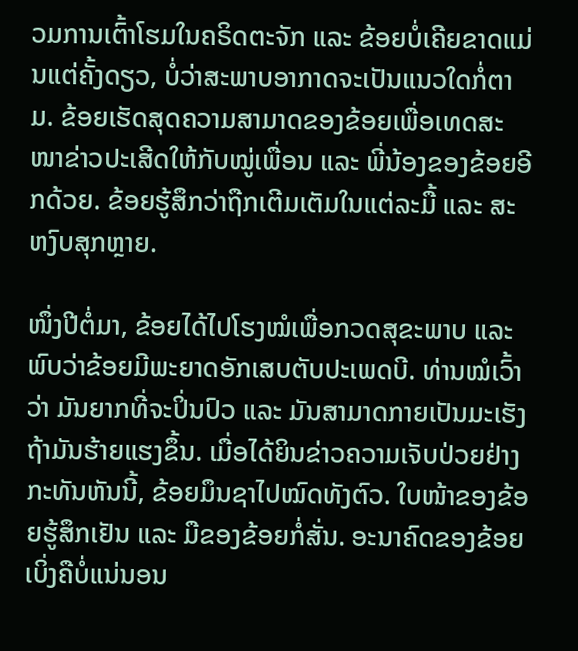ວມການເຕົ້າໂຮມໃນຄຣິດຕະຈັກ ແລະ ຂ້ອຍບໍ່ເຄີຍຂາດແມ່ນແຕ່ຄັ້ງດຽວ, ບໍ່ວ່າສະພາບອາກາດຈະເປັນແນວໃດກໍ່ຕາມ. ຂ້ອຍເຮັດສຸດຄວາມສາມາດຂອງຂ້ອຍເພື່ອເທດສະໜາຂ່າວປະເສີດໃຫ້ກັບໝູ່ເພື່ອນ ແລະ ພີ່ນ້ອງຂອງຂ້ອຍອີກດ້ວຍ. ຂ້ອຍຮູ້ສຶກວ່າຖືກເຕີມເຕັມໃນແຕ່ລະມື້ ແລະ ສະຫງົບສຸກຫຼາຍ.

ໜຶ່ງປີຕໍ່ມາ, ຂ້ອຍໄດ້ໄປໂຮງໝໍເພື່ອກວດສຸຂະພາບ ແລະ ພົບວ່າຂ້ອຍມີພະຍາດອັກເສບຕັບປະເພດບີ. ທ່ານໝໍເວົ້າວ່າ ມັນຍາກທີ່ຈະປິ່ນປົວ ແລະ ມັນສາມາດກາຍເປັນມະເຮັງ ຖ້າມັນຮ້າຍແຮງຂຶ້ນ. ເມື່ອໄດ້ຍິນຂ່າວຄວາມເຈັບປ່ວຍຢ່າງກະທັນຫັນນີ້, ຂ້ອຍມຶນຊາໄປໝົດທັງຕົວ. ໃບໜ້າຂອງຂ້ອຍຮູ້ສຶກເຢັນ ແລະ ມືຂອງຂ້ອຍກໍ່ສັ່ນ. ອະນາຄົດຂອງຂ້ອຍເບິ່ງຄືບໍ່ແນ່ນອນ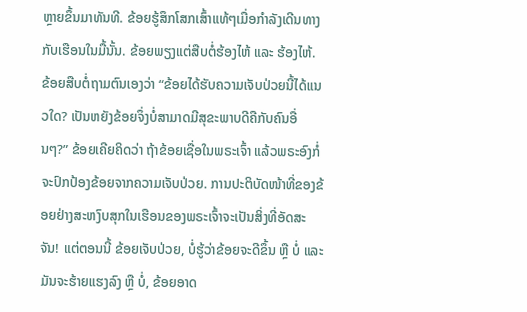ຫຼາຍຂຶ້ນມາທັນທີ. ຂ້ອຍຮູ້ສຶກໂສກເສົ້າແທ້ໆເມື່ອກຳລັງເດີນທາງກັບເຮືອນໃນມື້ນັ້ນ. ຂ້ອຍພຽງແຕ່ສືບຕໍ່ຮ້ອງໄຫ້ ແລະ ຮ້ອງໄຫ້. ຂ້ອຍສືບຕໍ່ຖາມຕົນເອງວ່າ “ຂ້ອຍໄດ້ຮັບຄວາມເຈັບປ່ວຍນີ້ໄດ້ແນວໃດ? ເປັນຫຍັງຂ້ອຍຈຶ່ງບໍ່ສາມາດມີສຸຂະພາບດີຄືກັບຄົນອື່ນໆ?” ຂ້ອຍເຄີຍຄິດວ່າ ຖ້າຂ້ອຍເຊື່ອໃນພຣະເຈົ້າ ແລ້ວພຣະອົງກໍ່ຈະປົກປ້ອງຂ້ອຍຈາກຄວາມເຈັບປ່ວຍ. ການປະຕິບັດໜ້າທີ່ຂອງຂ້ອຍຢ່າງສະຫງົບສຸກໃນເຮືອນຂອງພຣະເຈົ້າຈະເປັນສິ່ງທີ່ອັດສະຈັນ! ແຕ່ຕອນນີ້ ຂ້ອຍເຈັບປ່ວຍ, ບໍ່ຮູ້ວ່າຂ້ອຍຈະດີຂຶ້ນ ຫຼື ບໍ່ ແລະ ມັນຈະຮ້າຍແຮງລົງ ຫຼື ບໍ່, ຂ້ອຍອາດ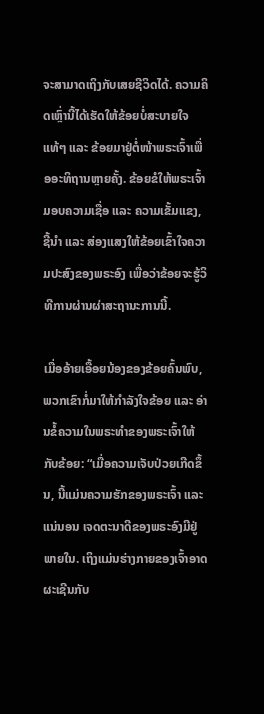ຈະສາມາດເຖິງກັບເສຍຊີວິດໄດ້. ຄວາມຄິດເຫຼົ່ານີ້ໄດ້ເຮັດໃຫ້ຂ້ອຍບໍ່ສະບາຍໃຈແທ້ໆ ແລະ ຂ້ອຍມາຢູ່ຕໍ່ໜ້າພຣະເຈົ້າເພື່ອອະທິຖານຫຼາຍຄັ້ງ. ຂ້ອຍຂໍໃຫ້ພຣະເຈົ້າມອບຄວາມເຊື່ອ ແລະ ຄວາມເຂັ້ມແຂງ, ຊີ້ນໍາ ແລະ ສ່ອງແສງໃຫ້ຂ້ອຍເຂົ້າໃຈຄວາມປະສົງຂອງພຣະອົງ ເພື່ອວ່າຂ້ອຍຈະຮູ້ວິທີການຜ່ານຜ່າສະຖານະການນີ້.

ເມື່ອອ້າຍເອື້ອຍນ້ອງຂອງຂ້ອຍຄົ້ນພົບ, ພວກເຂົາກໍ່ມາໃຫ້ກຳລັງໃຈຂ້ອຍ ແລະ ອ່ານຂໍ້ຄວາມໃນພຣະທຳຂອງພຣະເຈົ້າໃຫ້ກັບຂ້ອຍ: “ເມື່ອຄວາມເຈັບປ່ວຍເກີດຂຶ້ນ, ນີ້ແມ່ນຄວາມຮັກຂອງພຣະເຈົ້າ ແລະ ແນ່ນອນ ເຈດຕະນາດີຂອງພຣະອົງມີຢູ່ພາຍໃນ. ເຖິງແມ່ນຮ່າງກາຍຂອງເຈົ້າອາດຜະເຊີນກັບ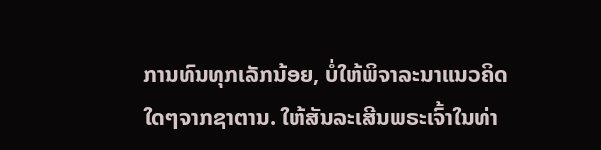ການທົນທຸກເລັກນ້ອຍ, ບໍ່ໃຫ້ພິຈາລະນາແນວຄິດໃດໆຈາກຊາຕານ. ໃຫ້ສັນລະເສີນພຣະເຈົ້າໃນທ່າ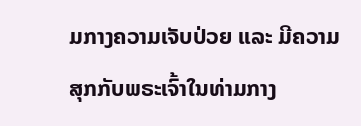ມກາງຄວາມເຈັບປ່ວຍ ແລະ ມີຄວາມສຸກກັບພຣະເຈົ້າໃນທ່າມກາງ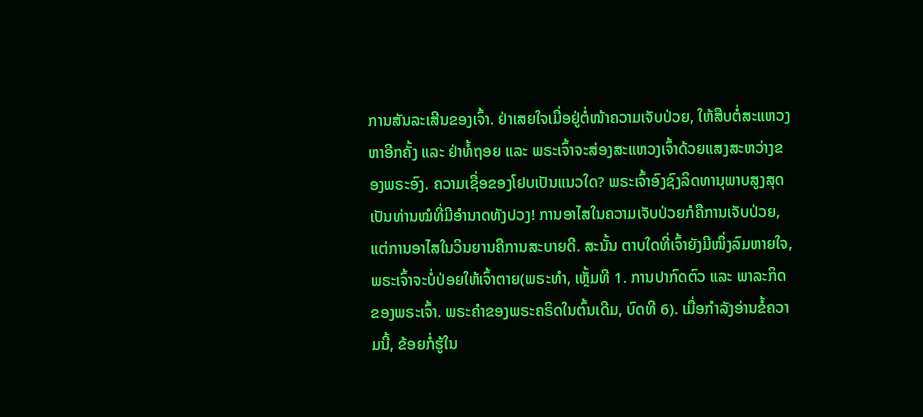ການສັນລະເສີນຂອງເຈົ້າ. ຢ່າເສຍໃຈເມື່ອຢູ່ຕໍ່ໜ້າຄວາມເຈັບປ່ວຍ, ໃຫ້ສືບຕໍ່ສະແຫວງຫາອີກຄັ້ງ ແລະ ຢ່າທໍ້ຖອຍ ແລະ ພຣະເຈົ້າຈະສ່ອງສະແຫວງເຈົ້າດ້ວຍແສງສະຫວ່າງຂອງພຣະອົງ. ຄວາມເຊື່ອຂອງໂຢບເປັນແນວໃດ? ພຣະເຈົ້າອົງຊົງລິດທານຸພາບສູງສຸດເປັນທ່ານໝໍທີ່ມີອຳນາດທັງປວງ! ການອາໄສໃນຄວາມເຈັບປ່ວຍກໍຄືການເຈັບປ່ວຍ, ແຕ່ການອາໄສໃນວິນຍານຄືການສະບາຍດີ. ສະນັ້ນ ຕາບໃດທີ່ເຈົ້າຍັງມີໜຶ່ງລົມຫາຍໃຈ, ພຣະເຈົ້າຈະບໍ່ປ່ອຍໃຫ້ເຈົ້າຕາຍ(ພຣະທຳ, ເຫຼັ້ມທີ 1. ການປາກົດຕົວ ແລະ ພາລະກິດຂອງພຣະເຈົ້າ. ພຣະຄຳຂອງພຣະຄຣິດໃນຕົ້ນເດີມ, ບົດທີ 6). ເມື່ອກຳລັງອ່ານຂໍ້ຄວາມນີ້, ຂ້ອຍກໍ່ຮູ້ໃນ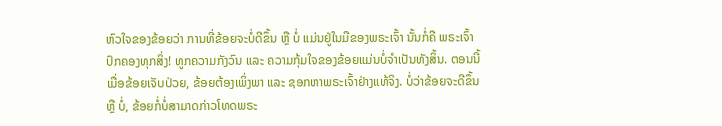ຫົວໃຈຂອງຂ້ອຍວ່າ ການທີ່ຂ້ອຍຈະບໍ່ດີຂຶ້ນ ຫຼື ບໍ່ ແມ່ນຢູ່ໃນມືຂອງພຣະເຈົ້າ ນັ້ນກໍ່ຄື ພຣະເຈົ້າປົກຄອງທຸກສິ່ງ! ທູກຄວາມກັງວົນ ແລະ ຄວາມກຸ້ມໃຈຂອງຂ້ອຍແມ່ນບໍ່ຈຳເປັນທັງສິ້ນ. ຕອນນີ້ເມື່ອຂ້ອຍເຈັບປ່ວຍ, ຂ້ອຍຕ້ອງເພິ່ງພາ ແລະ ຊອກຫາພຣະເຈົ້າຢ່າງແທ້ຈິງ. ບໍ່ວ່າຂ້ອຍຈະດີຂຶ້ນ ຫຼື ບໍ່, ຂ້ອຍກໍ່ບໍ່ສາມາດກ່າວໂທດພຣະ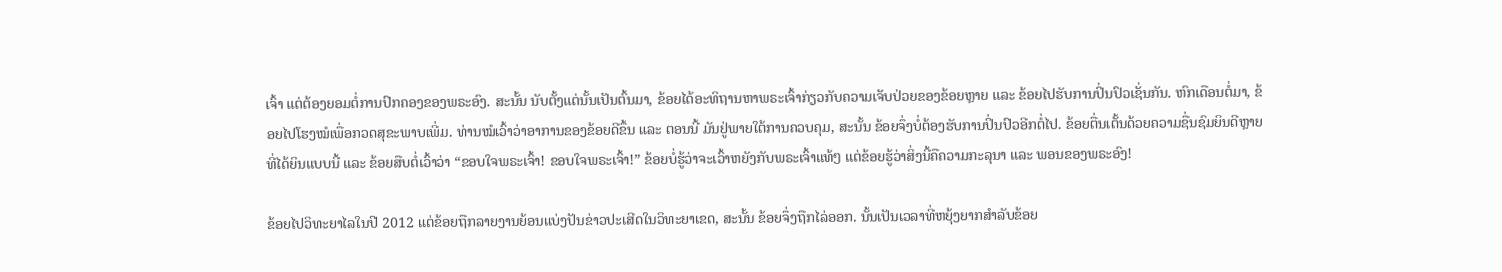ເຈົ້າ ແຕ່ຕ້ອງຍອມຕໍ່ການປົກຄອງຂອງພຣະອົງ. ສະນັ້ນ ນັບຕັ້ງແຕ່ນັ້ນເປັນຕົ້ນມາ, ຂ້ອຍໄດ້ອະທິຖານຫາພຣະເຈົ້າກ່ຽວກັບຄວາມເຈັບປ່ວຍຂອງຂ້ອຍຫຼາຍ ແລະ ຂ້ອຍໄປຮັບການປິ່ນປົວເຊັ່ນກັນ. ຫົກເດືອນຕໍ່ມາ, ຂ້ອຍໄປໂຮງໝໍເພື່ອກວດສຸຂະພາບເພີ່ມ. ທ່ານໝໍເວົ້າວ່າອາການຂອງຂ້ອຍດີຂຶ້ນ ແລະ ຕອນນີ້ ມັນຢູ່ພາຍໃຕ້ການຄວບຄຸມ, ສະນັ້ນ ຂ້ອຍຈຶ່ງບໍ່ຕ້ອງຮັບການປິ່ນປົວອີກຕໍ່ໄປ. ຂ້ອຍຕື່ນເຕັ້ນດ້ວຍຄວາມຊື່ນຊົມຍິນດີຫຼາຍທີ່ໄດ້ຍິນແບບນີ້ ແລະ ຂ້ອຍສືບຕໍ່ເວົ້າວ່າ “ຂອບໃຈພຣະເຈົ້າ! ຂອບໃຈພຣະເຈົ້າ!” ຂ້ອຍບໍ່ຮູ້ວ່າຈະເວົ້າຫຍັງກັບພຣະເຈົ້າແທ້ໆ ແຕ່ຂ້ອຍຮູ້ວ່າສິ່ງນີ້ຄືຄວາມກະລຸນາ ແລະ ພອນຂອງພຣະອົງ!

ຂ້ອຍໄປວິທະຍາໄລໃນປີ 2012 ແຕ່ຂ້ອຍຖືກລາຍງານຍ້ອນແບ່ງປັນຂ່າວປະເສີດໃນວິທະຍາເຂດ, ສະນັ້ນ ຂ້ອຍຈຶ່ງຖືກໄລ່ອອກ. ນັ້ນເປັນເວລາທີ່ຫຍຸ້ງຍາກສຳລັບຂ້ອຍ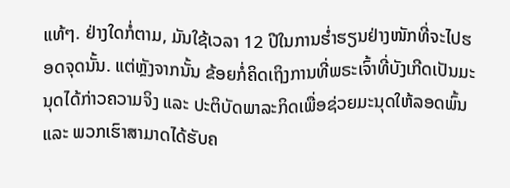ແທ້ໆ. ຢ່າງໃດກໍ່ຕາມ, ມັນໃຊ້ເວລາ 12 ປີໃນການຮ່ຳຮຽນຢ່າງໜັກທີ່ຈະໄປຮອດຈຸດນັ້ນ. ແຕ່ຫຼັງຈາກນັ້ນ ຂ້ອຍກໍ່ຄິດເຖິງການທີ່ພຣະເຈົ້າທີ່ບັງເກີດເປັນມະນຸດໄດ້ກ່າວຄວາມຈິງ ແລະ ປະຕິບັດພາລະກິດເພື່ອຊ່ວຍມະນຸດໃຫ້ລອດພົ້ນ ແລະ ພວກເຮົາສາມາດໄດ້ຮັບຄ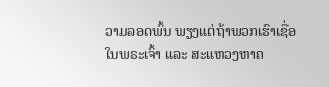ວາມລອດພົ້ນ ພຽງແຕ່ຖ້າພວກເຮົາເຊື່ອໃນພຣະເຈົ້າ ແລະ ສະແຫວງຫາຄ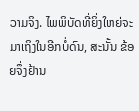ວາມຈິງ. ໄພພິບັດທີ່ຍິ່ງໃຫຍ່ຈະມາເຖິງໃນອີກບໍ່ດົນ, ສະນັ້ນ ຂ້ອຍຈຶ່ງຢ້ານ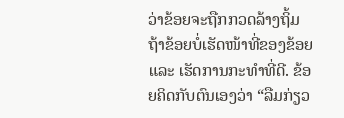ວ່າຂ້ອຍຈະຖືກກວດລ້າງຖິ້ມ ຖ້າຂ້ອຍບໍ່ເຮັດໜ້າທີ່ຂອງຂ້ອຍ ແລະ ເຮັດການກະທຳທີ່ດີ. ຂ້ອຍຄິດກັບຕົນເອງວ່າ “ລືມກ່ຽວ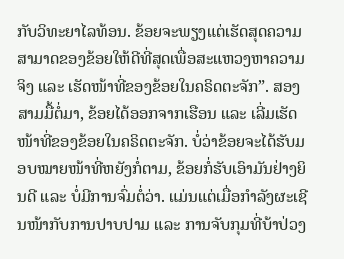ກັບວິທະຍາໄລທ້ອນ. ຂ້ອຍຈະພຽງແຕ່ເຮັດສຸດຄວາມສາມາດຂອງຂ້ອຍໃຫ້ດີທີ່ສຸດເພື່ອສະແຫວງຫາຄວາມຈິງ ແລະ ເຮັດໜ້າທີ່ຂອງຂ້ອຍໃນຄຣິດຕະຈັກ”. ສອງສາມມື້ຕໍ່ມາ, ຂ້ອຍໄດ້ອອກຈາກເຮືອນ ແລະ ເລີ່ມເຮັດໜ້າທີ່ຂອງຂ້ອຍໃນຄຣິດຕະຈັກ. ບໍ່ວ່າຂ້ອຍຈະໄດ້ຮັບມອບໝາຍໜ້າທີ່ຫຍັງກໍ່ຕາມ, ຂ້ອຍກໍ່ຮັບເອົາມັນຢ່າງຍິນດີ ແລະ ບໍ່ມີການຈົ່ມຕໍ່ວ່າ. ແມ່ນແຕ່ເມື່ອກຳລັງຜະເຊີນໜ້າກັບການປາບປາມ ແລະ ການຈັບກຸມທີ່ບ້າປ່ວງ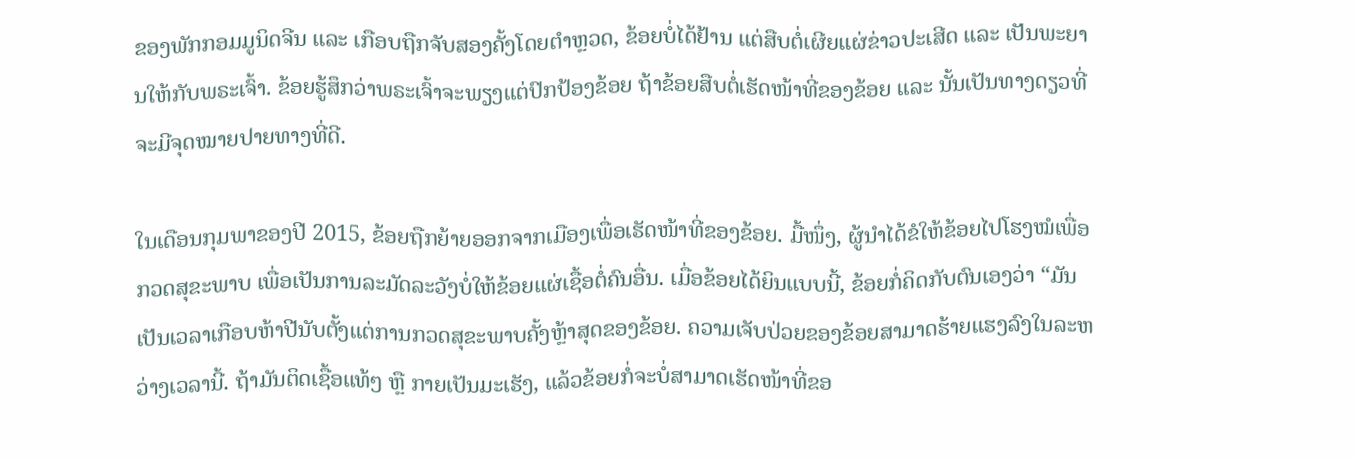ຂອງພັກກອມມູນິດຈີນ ແລະ ເກືອບຖືກຈັບສອງຄັ້ງໂດຍຕໍາຫຼວດ, ຂ້ອຍບໍ່ໄດ້ຢ້ານ ແຕ່ສືບຕໍ່ເຜີຍແຜ່ຂ່າວປະເສີດ ແລະ ເປັນພະຍານໃຫ້ກັບພຣະເຈົ້າ. ຂ້ອຍຮູ້ສຶກວ່າພຣະເຈົ້າຈະພຽງແຕ່ປົກປ້ອງຂ້ອຍ ຖ້າຂ້ອຍສືບຕໍ່ເຮັດໜ້າທີ່ຂອງຂ້ອຍ ແລະ ນັ້ນເປັນທາງດຽວທີ່ຈະມີຈຸດໝາຍປາຍທາງທີ່ດີ.

ໃນເດືອນກຸມພາຂອງປີ 2015, ຂ້ອຍຖືກຍ້າຍອອກຈາກເມືອງເພື່ອເຮັດໜ້າທີ່ຂອງຂ້ອຍ. ມື້ໜຶ່ງ, ຜູ້ນໍາໄດ້ຂໍໃຫ້ຂ້ອຍໄປໂຮງໝໍເພື່ອກວດສຸຂະພາບ ເພື່ອເປັນການລະມັດລະວັງບໍ່ໃຫ້ຂ້ອຍແຜ່ເຊື້ອຕໍ່ຄົນອື່ນ. ເມື່ອຂ້ອຍໄດ້ຍິນແບບນີ້, ຂ້ອຍກໍ່ຄິດກັບຕົນເອງວ່າ “ມັນເປັນເວລາເກືອບຫ້າປີນັບຕັ້ງແຕ່ການກວດສຸຂະພາບຄັ້ງຫຼ້າສຸດຂອງຂ້ອຍ. ຄວາມເຈັບປ່ວຍຂອງຂ້ອຍສາມາດຮ້າຍແຮງລົງໃນລະຫວ່າງເວລານີ້. ຖ້າມັນຕິດເຊື້ອແທ້ໆ ຫຼື ກາຍເປັນມະເຮັງ, ແລ້ວຂ້ອຍກໍ່ຈະບໍ່ສາມາດເຮັດໜ້າທີ່ຂອ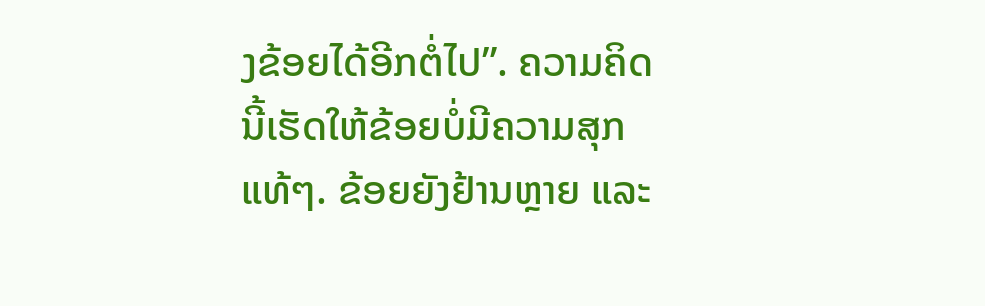ງຂ້ອຍໄດ້ອີກຕໍ່ໄປ”. ຄວາມຄິດນີ້ເຮັດໃຫ້ຂ້ອຍບໍ່ມີຄວາມສຸກແທ້ໆ. ຂ້ອຍຍັງຢ້ານຫຼາຍ ແລະ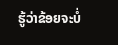ຮູ້ວ່າຂ້ອຍຈະບໍ່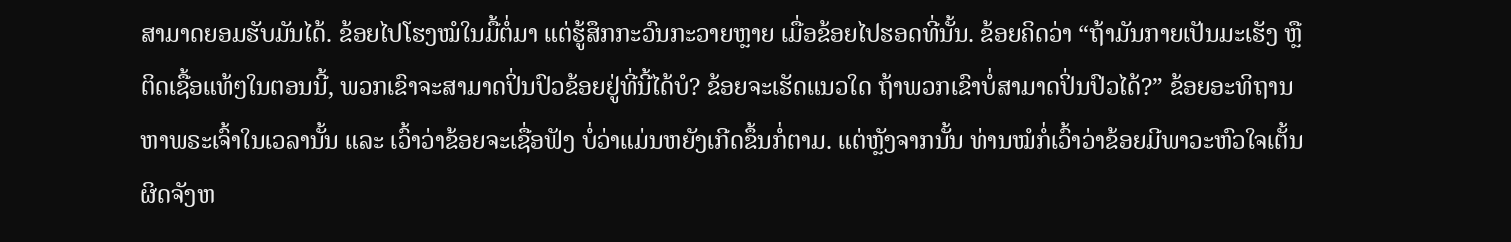ສາມາດຍອມຮັບມັນໄດ້. ຂ້ອຍໄປໂຮງໝໍໃນມື້ຕໍ່ມາ ແຕ່ຮູ້ສຶກກະວົນກະວາຍຫຼາຍ ເມື່ອຂ້ອຍໄປຮອດທີ່ນັ້ນ. ຂ້ອຍຄິດວ່າ “ຖ້າມັນກາຍເປັນມະເຮັງ ຫຼື ຕິດເຊື້ອແທ້ໆໃນຕອນນີ້, ພວກເຂົາຈະສາມາດປິ່ນປົວຂ້ອຍຢູ່ທີ່ນີ້ໄດ້ບໍ? ຂ້ອຍຈະເຮັດແນວໃດ ຖ້າພວກເຂົາບໍ່ສາມາດປິ່ນປົວໄດ້?” ຂ້ອຍອະທິຖານຫາພຣະເຈົ້າໃນເວລານັ້ນ ແລະ ເວົ້າວ່າຂ້ອຍຈະເຊື່ອຟັງ ບໍ່ວ່າແມ່ນຫຍັງເກີດຂຶ້ນກໍ່ຕາມ. ແຕ່ຫຼັງຈາກນັ້ນ ທ່ານໝໍກໍ່ເວົ້າວ່າຂ້ອຍມີພາວະຫົວໃຈເຕັ້ນຜິດຈັງຫ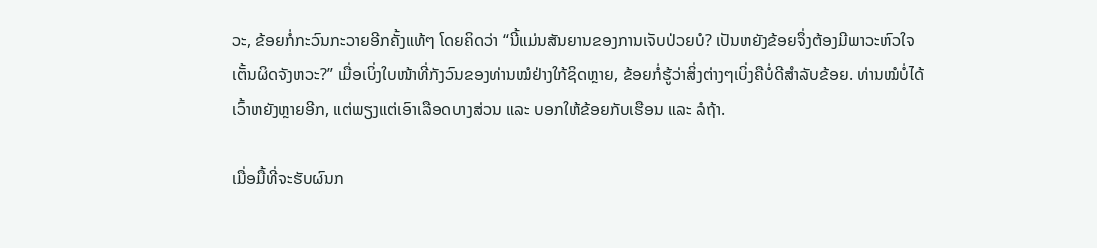ວະ, ຂ້ອຍກໍ່ກະວົນກະວາຍອີກຄັ້ງແທ້ໆ ໂດຍຄິດວ່າ “ນີ້ແມ່ນສັນຍານຂອງການເຈັບປ່ວຍບໍ? ເປັນຫຍັງຂ້ອຍຈຶ່ງຕ້ອງມີພາວະຫົວໃຈເຕັ້ນຜິດຈັງຫວະ?” ເມື່ອເບິ່ງໃບໜ້າທີ່ກັງວົນຂອງທ່ານໝໍຢ່າງໃກ້ຊິດຫຼາຍ, ຂ້ອຍກໍ່ຮູ້ວ່າສິ່ງຕ່າງໆເບິ່ງຄືບໍ່ດີສຳລັບຂ້ອຍ. ທ່ານໝໍບໍ່ໄດ້ເວົ້າຫຍັງຫຼາຍອີກ, ແຕ່ພຽງແຕ່ເອົາເລືອດບາງສ່ວນ ແລະ ບອກໃຫ້ຂ້ອຍກັບເຮືອນ ແລະ ລໍຖ້າ.

ເມື່ອມື້ທີ່ຈະຮັບຜົນກ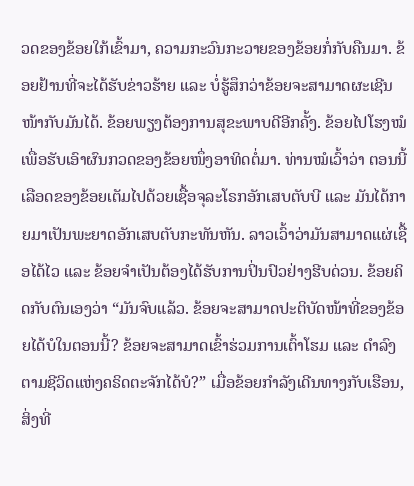ວດຂອງຂ້ອຍໃກ້ເຂົ້າມາ, ຄວາມກະວົນກະວາຍຂອງຂ້ອຍກໍ່ກັບຄືນມາ. ຂ້ອຍຢ້ານທີ່ຈະໄດ້ຮັບຂ່າວຮ້າຍ ແລະ ບໍ່ຮູ້ສຶກວ່າຂ້ອຍຈະສາມາດຜະເຊີນໜ້າກັບມັນໄດ້. ຂ້ອຍພຽງຕ້ອງການສຸຂະພາບດີອີກຄັ້ງ. ຂ້ອຍໄປໂຮງໝໍເພື່ອຮັບເອົາຜົນກວດຂອງຂ້ອຍໜຶ່ງອາທິດຕໍ່ມາ. ທ່ານໝໍເວົ້າວ່າ ຕອນນີ້ ເລືອດຂອງຂ້ອຍເຕັມໄປດ້ວຍເຊື້ອຈຸລະໂຣກອັກເສບຕັບບີ ແລະ ມັນໄດ້ກາຍມາເປັນພະຍາດອັກເສບຕັບກະທັນຫັນ. ລາວເວົ້າວ່າມັນສາມາດແຜ່ເຊື້ອໄດ້ໄວ ແລະ ຂ້ອຍຈຳເປັນຕ້ອງໄດ້ຮັບການປິ່ນປົວຢ່າງຮີບດ່ວນ. ຂ້ອຍຄິດກັບຕົນເອງວ່າ “ມັນຈົບແລ້ວ. ຂ້ອຍຈະສາມາດປະຕິບັດໜ້າທີ່ຂອງຂ້ອຍໄດ້ບໍໃນຕອນນີ້? ຂ້ອຍຈະສາມາດເຂົ້າຮ່ວມການເຕົ້າໂຮມ ແລະ ດຳລົງຕາມຊີວິດແຫ່ງຄຣິດຕະຈັກໄດ້ບໍ?” ເມື່ອຂ້ອຍກຳລັງເດີນທາງກັບເຮືອນ, ສິ່ງທີ່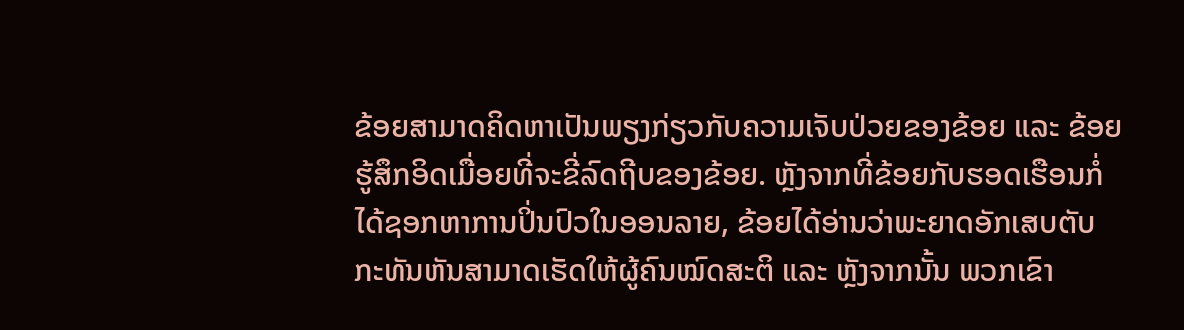ຂ້ອຍສາມາດຄິດຫາເປັນພຽງກ່ຽວກັບຄວາມເຈັບປ່ວຍຂອງຂ້ອຍ ແລະ ຂ້ອຍຮູ້ສຶກອິດເມື່ອຍທີ່ຈະຂີ່ລົດຖີບຂອງຂ້ອຍ. ຫຼັງຈາກທີ່ຂ້ອຍກັບຮອດເຮືອນກໍ່ໄດ້ຊອກຫາການປິ່ນປົວໃນອອນລາຍ, ຂ້ອຍໄດ້ອ່ານວ່າພະຍາດອັກເສບຕັບກະທັນຫັນສາມາດເຮັດໃຫ້ຜູ້ຄົນໝົດສະຕິ ແລະ ຫຼັງຈາກນັ້ນ ພວກເຂົາ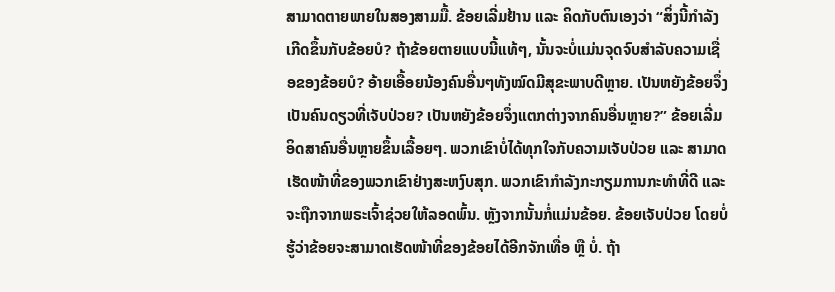ສາມາດຕາຍພາຍໃນສອງສາມມື້. ຂ້ອຍເລີ່ມຢ້ານ ແລະ ຄິດກັບຕົນເອງວ່າ “ສິ່ງນີ້ກຳລັງເກີດຂຶ້ນກັບຂ້ອຍບໍ? ຖ້າຂ້ອຍຕາຍແບບນີ້ແທ້ໆ, ນັ້ນຈະບໍ່ແມ່ນຈຸດຈົບສຳລັບຄວາມເຊື່ອຂອງຂ້ອຍບໍ? ອ້າຍເອື້ອຍນ້ອງຄົນອື່ນໆທັງໝົດມີສຸຂະພາບດີຫຼາຍ. ເປັນຫຍັງຂ້ອຍຈຶ່ງເປັນຄົນດຽວທີ່ເຈັບປ່ວຍ? ເປັນຫຍັງຂ້ອຍຈຶ່ງແຕກຕ່າງຈາກຄົນອື່ນຫຼາຍ?” ຂ້ອຍເລີ່ມອິດສາຄົນອື່ນຫຼາຍຂຶ້ນເລື້ອຍໆ. ພວກເຂົາບໍ່ໄດ້ທຸກໃຈກັບຄວາມເຈັບປ່ວຍ ແລະ ສາມາດເຮັດໜ້າທີ່ຂອງພວກເຂົາຢ່າງສະຫງົບສຸກ. ພວກເຂົາກຳລັງກະກຽມການກະທຳທີ່ດີ ແລະ ຈະຖືກຈາກພຣະເຈົ້າຊ່ວຍໃຫ້ລອດພົ້ນ. ຫຼັງຈາກນັ້ນກໍ່ແມ່ນຂ້ອຍ. ຂ້ອຍເຈັບປ່ວຍ ໂດຍບໍ່ຮູ້ວ່າຂ້ອຍຈະສາມາດເຮັດໜ້າທີ່ຂອງຂ້ອຍໄດ້ອີກຈັກເທື່ອ ຫຼື ບໍ່. ຖ້າ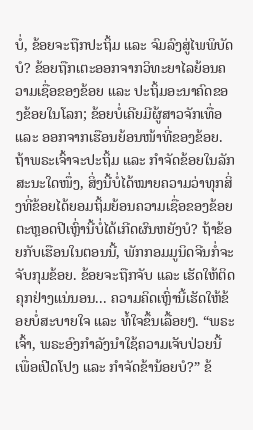ບໍ່, ຂ້ອຍຈະຖືກປະຖິ້ມ ແລະ ຈົມລົງສູ່ໄພພິບັດບໍ? ຂ້ອຍຖືກເຕະອອກຈາກວິທະຍາໄລຍ້ອນຄວາມເຊື່ອຂອງຂ້ອຍ ແລະ ປະຖິ້ມອະນາຄົດຂອງຂ້ອຍໃນໂລກ; ຂ້ອຍບໍ່ເຄີຍມີຜູ້ສາວຈັກເທື່ອ ແລະ ອອກຈາກເຮືອນຍ້ອນໜ້າທີ່ຂອງຂ້ອຍ. ຖ້າພຣະເຈົ້າຈະປະຖິ້ມ ແລະ ກຳຈັດຂ້ອຍໃນລັກສະນະໃດໜຶ່ງ, ສິ່ງນີ້ບໍ່ໄດ້ໝາຍຄວາມວ່າທຸກສິ່ງທີ່ຂ້ອຍໄດ້ຍອມຖິ້ມຍ້ອນຄວາມເຊື່ອຂອງຂ້ອຍຕະຫຼອດປີເຫຼົ່ານີ້ບໍ່ໄດ້ເກີດຜົນຫຍັງບໍ? ຖ້າຂ້ອຍກັບເຮືອນໃນຕອນນີ້, ພັກກອມມູນິດຈີນກໍ່ຈະຈັບກຸມຂ້ອຍ. ຂ້ອຍຈະຖືກຈັບ ແລະ ເຮັດໃຫ້ຕິດຄຸກຢ່າງແນ່ນອນ... ຄວາມຄິດເຫຼົ່ານີ້ເຮັດໃຫ້ຂ້ອຍບໍ່ສະບາຍໃຈ ແລະ ທໍ້ໃຈຂຶ້ນເລື້ອຍໆ. “ພຣະເຈົ້າ, ພຣະອົງກຳລັງນໍາໃຊ້ຄວາມເຈັບປ່ວຍນີ້ເພື່ອເປີດໂປງ ແລະ ກຳຈັດຂ້ານ້ອຍບໍ?” ຂ້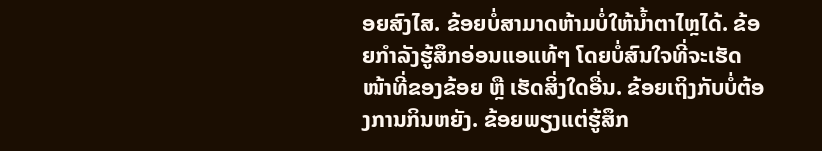ອຍສົງໄສ. ຂ້ອຍບໍ່ສາມາດຫ້າມບໍ່ໃຫ້ນໍ້າຕາໄຫຼໄດ້. ຂ້ອຍກຳລັງຮູ້ສຶກອ່ອນແອແທ້ໆ ໂດຍບໍ່ສົນໃຈທີ່ຈະເຮັດໜ້າທີ່ຂອງຂ້ອຍ ຫຼື ເຮັດສິ່ງໃດອື່ນ. ຂ້ອຍເຖິງກັບບໍ່ຕ້ອງການກິນຫຍັງ. ຂ້ອຍພຽງແຕ່ຮູ້ສຶກ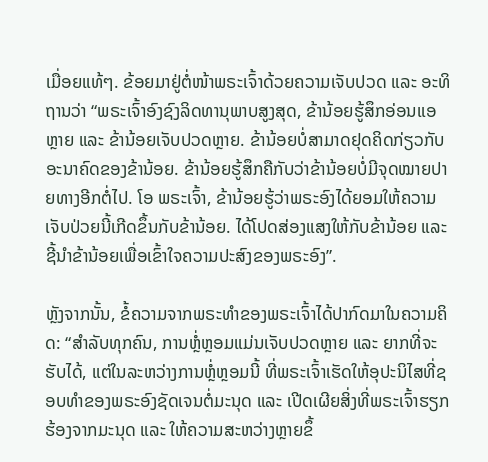ເມື່ອຍແທ້ໆ. ຂ້ອຍມາຢູ່ຕໍ່ໜ້າພຣະເຈົ້າດ້ວຍຄວາມເຈັບປວດ ແລະ ອະທິຖານວ່າ “ພຣະເຈົ້າອົງຊົງລິດທານຸພາບສູງສຸດ, ຂ້ານ້ອຍຮູ້ສຶກອ່ອນແອຫຼາຍ ແລະ ຂ້ານ້ອຍເຈັບປວດຫຼາຍ. ຂ້ານ້ອຍບໍ່ສາມາດຢຸດຄິດກ່ຽວກັບອະນາຄົດຂອງຂ້ານ້ອຍ. ຂ້ານ້ອຍຮູ້ສຶກຄືກັບວ່າຂ້ານ້ອຍບໍ່ມີຈຸດໝາຍປາຍທາງອີກຕໍ່ໄປ. ໂອ ພຣະເຈົ້າ, ຂ້ານ້ອຍຮູ້ວ່າພຣະອົງໄດ້ຍອມໃຫ້ຄວາມເຈັບປ່ວຍນີ້ເກີດຂຶ້ນກັບຂ້ານ້ອຍ. ໄດ້ໂປດສ່ອງແສງໃຫ້ກັບຂ້ານ້ອຍ ແລະ ຊີ້ນໍາຂ້ານ້ອຍເພື່ອເຂົ້າໃຈຄວາມປະສົງຂອງພຣະອົງ”.

ຫຼັງຈາກນັ້ນ, ຂໍ້ຄວາມຈາກພຣະທຳຂອງພຣະເຈົ້າໄດ້ປາກົດມາໃນຄວາມຄິດ: “ສຳລັບທຸກຄົນ, ການຫຼໍ່ຫຼອມແມ່ນເຈັບປວດຫຼາຍ ແລະ ຍາກທີ່ຈະຮັບໄດ້, ແຕ່ໃນລະຫວ່າງການຫຼໍ່ຫຼອມນີ້ ທີ່ພຣະເຈົ້າເຮັດໃຫ້ອຸປະນິໄສທີ່ຊອບທຳຂອງພຣະອົງຊັດເຈນຕໍ່ມະນຸດ ແລະ ເປີດເຜີຍສິ່ງທີ່ພຣະເຈົ້າຮຽກຮ້ອງຈາກມະນຸດ ແລະ ໃຫ້ຄວາມສະຫວ່າງຫຼາຍຂຶ້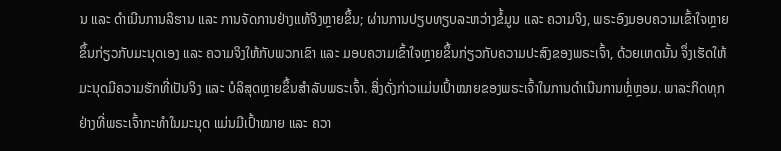ນ ແລະ ດຳເນີນການລິຮານ ແລະ ການຈັດການຢ່າງແທ້ຈິງຫຼາຍຂຶ້ນ; ຜ່ານການປຽບທຽບລະຫວ່າງຂໍ້ມູນ ແລະ ຄວາມຈິງ, ພຣະອົງມອບຄວາມເຂົ້າໃຈຫຼາຍຂຶ້ນກ່ຽວກັບມະນຸດເອງ ແລະ ຄວາມຈິງໃຫ້ກັບພວກເຂົາ ແລະ ມອບຄວາມເຂົ້າໃຈຫຼາຍຂຶ້ນກ່ຽວກັບຄວາມປະສົງຂອງພຣະເຈົ້າ, ດ້ວຍເຫດນັ້ນ ຈຶ່ງເຮັດໃຫ້ມະນຸດມີຄວາມຮັກທີ່ເປັນຈິງ ແລະ ບໍລິສຸດຫຼາຍຂຶ້ນສໍາລັບພຣະເຈົ້າ. ສິ່ງດັ່ງກ່າວແມ່ນເປົ້າໝາຍຂອງພຣະເຈົ້າໃນການດໍາເນີນການຫຼໍ່ຫຼອມ. ພາລະກິດທຸກຢ່າງທີ່ພຣະເຈົ້າກະທຳໃນມະນຸດ ແມ່ນມີເປົ້າໝາຍ ແລະ ຄວາ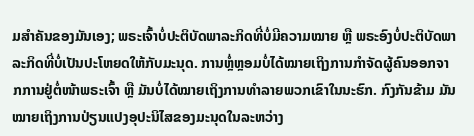ມສຳຄັນຂອງມັນເອງ; ພຣະເຈົ້າບໍ່ປະຕິບັດພາລະກິດທີ່ບໍ່ມີຄວາມໝາຍ ຫຼື ພຣະອົງບໍ່ປະຕິບັດພາລະກິດທີ່ບໍ່ເປັນປະໂຫຍດໃຫ້ກັບມະນຸດ. ການຫຼໍ່ຫຼອມບໍ່ໄດ້ໝາຍເຖິງການກຳຈັດຜູ້ຄົນອອກຈາກການຢູ່ຕໍ່ໜ້າພຣະເຈົ້າ ຫຼື ມັນບໍ່ໄດ້ໝາຍເຖິງການທຳລາຍພວກເຂົາໃນນະຮົກ. ກົງກັນຂ້າມ ມັນໝາຍເຖິງການປ່ຽນແປງອຸປະນິໄສຂອງມະນຸດໃນລະຫວ່າງ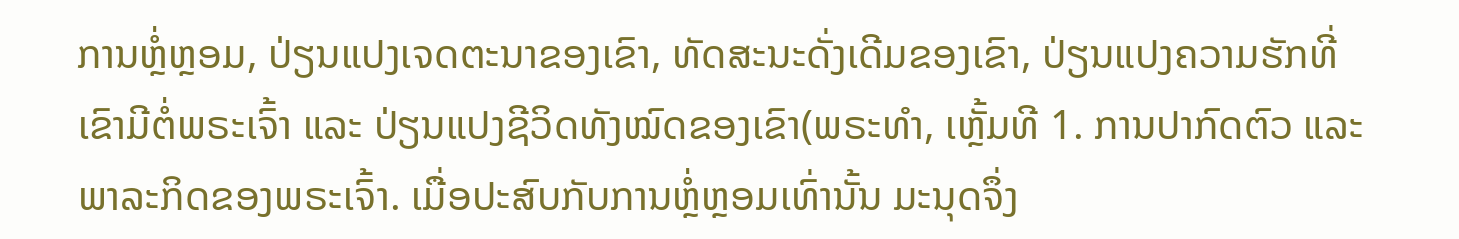ການຫຼໍ່ຫຼອມ, ປ່ຽນແປງເຈດຕະນາຂອງເຂົາ, ທັດສະນະດັ່ງເດີມຂອງເຂົາ, ປ່ຽນແປງຄວາມຮັກທີ່ເຂົາມີຕໍ່ພຣະເຈົ້າ ແລະ ປ່ຽນແປງຊີວິດທັງໝົດຂອງເຂົາ(ພຣະທຳ, ເຫຼັ້ມທີ 1. ການປາກົດຕົວ ແລະ ພາລະກິດຂອງພຣະເຈົ້າ. ເມື່ອປະສົບກັບການຫຼໍ່ຫຼອມເທົ່ານັ້ນ ມະນຸດຈຶ່ງ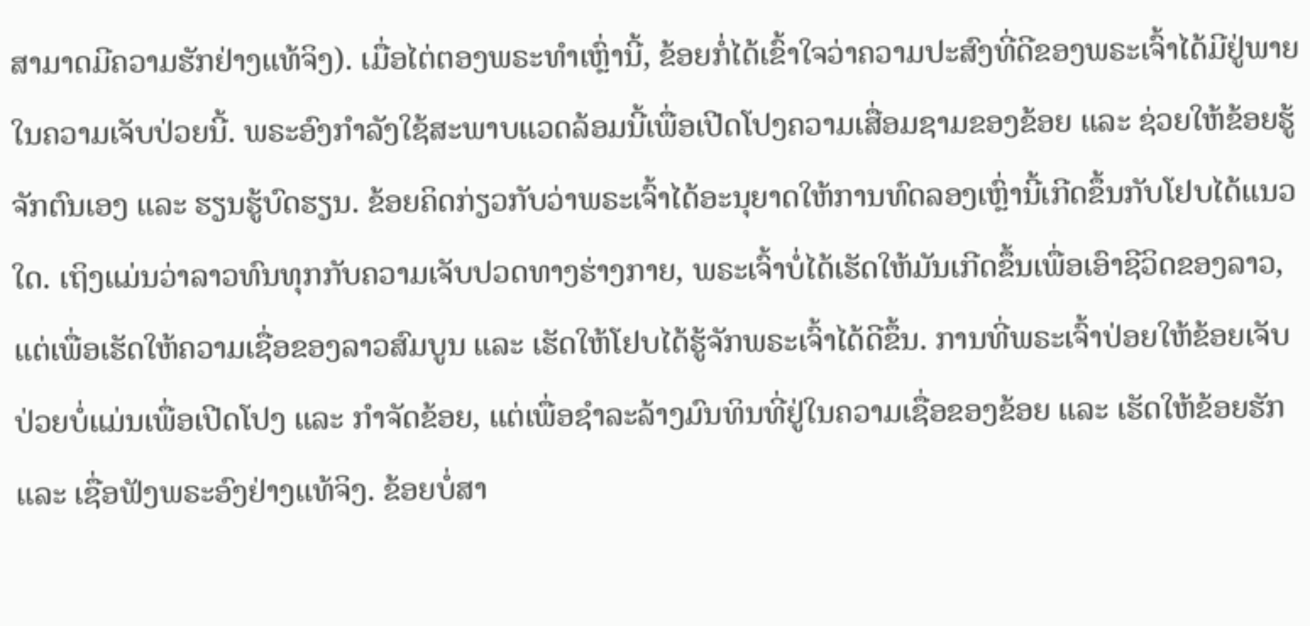ສາມາດມີຄວາມຮັກຢ່າງແທ້ຈິງ). ເມື່ອໄຕ່ຕອງພຣະທຳເຫຼົ່ານີ້, ຂ້ອຍກໍ່ໄດ້ເຂົ້າໃຈວ່າຄວາມປະສົງທີ່ດີຂອງພຣະເຈົ້າໄດ້ມີຢູ່ພາຍໃນຄວາມເຈັບປ່ວຍນີ້. ພຣະອົງກຳລັງໃຊ້ສະພາບແວດລ້ອມນີ້ເພື່ອເປີດໂປງຄວາມເສື່ອມຊາມຂອງຂ້ອຍ ແລະ ຊ່ວຍໃຫ້ຂ້ອຍຮູ້ຈັກຕົນເອງ ແລະ ຮຽນຮູ້ບົດຮຽນ. ຂ້ອຍຄິດກ່ຽວກັບວ່າພຣະເຈົ້າໄດ້ອະນຸຍາດໃຫ້ການທົດລອງເຫຼົ່ານີ້ເກີດຂຶ້ນກັບໂຢບໄດ້ແນວໃດ. ເຖິງແມ່ນວ່າລາວທົນທຸກກັບຄວາມເຈັບປວດທາງຮ່າງກາຍ, ພຣະເຈົ້າບໍ່ໄດ້ເຮັດໃຫ້ມັນເກີດຂຶ້ນເພື່ອເອົາຊີວິດຂອງລາວ, ແຕ່ເພື່ອເຮັດໃຫ້ຄວາມເຊື່ອຂອງລາວສົມບູນ ແລະ ເຮັດໃຫ້ໂຢບໄດ້ຮູ້ຈັກພຣະເຈົ້າໄດ້ດີຂຶ້ນ. ການທີ່ພຣະເຈົ້າປ່ອຍໃຫ້ຂ້ອຍເຈັບປ່ວຍບໍ່ແມ່ນເພື່ອເປີດໂປງ ແລະ ກຳຈັດຂ້ອຍ, ແຕ່ເພື່ອຊໍາລະລ້າງມົນທິນທີ່ຢູ່ໃນຄວາມເຊື່ອຂອງຂ້ອຍ ແລະ ເຮັດໃຫ້ຂ້ອຍຮັກ ແລະ ເຊື່ອຟັງພຣະອົງຢ່າງແທ້ຈິງ. ຂ້ອຍບໍ່ສາ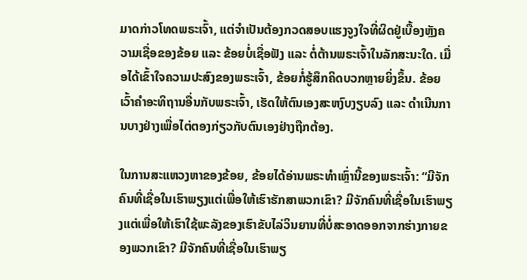ມາດກ່າວໂທດພຣະເຈົ້າ, ແຕ່ຈຳເປັນຕ້ອງກວດສອບແຮງຈູງໃຈທີ່ຜິດຢູ່ເບື້ອງຫຼັງຄວາມເຊື່ອຂອງຂ້ອຍ ແລະ ຂ້ອຍບໍ່ເຊື່ອຟັງ ແລະ ຕໍ່ຕ້ານພຣະເຈົ້າໃນລັກສະນະໃດ. ເມື່ອໄດ້ເຂົ້າໃຈຄວາມປະສົງຂອງພຣະເຈົ້າ, ຂ້ອຍກໍ່ຮູ້ສຶກຄິດບວກຫຼາຍຍິ່ງຂຶ້ນ. ຂ້ອຍເວົ້າຄຳອະທິຖານອື່ນກັບພຣະເຈົ້າ, ເຮັດໃຫ້ຕົນເອງສະຫງົບງຽບລົງ ແລະ ດຳເນີນການບາງຢ່າງເພື່ອໄຕ່ຕອງກ່ຽວກັບຕົນເອງຢ່າງຖືກຕ້ອງ.

ໃນການສະແຫວງຫາຂອງຂ້ອຍ, ຂ້ອຍໄດ້ອ່ານພຣະທຳເຫຼົ່ານີ້ຂອງພຣະເຈົ້າ: “ມີຈັກຄົນທີ່ເຊື່ອໃນເຮົາພຽງແຕ່ເພື່ອໃຫ້ເຮົາຮັກສາພວກເຂົາ? ມີຈັກຄົນທີ່ເຊື່ອໃນເຮົາພຽງແຕ່ເພື່ອໃຫ້ເຮົາໃຊ້ພະລັງຂອງເຮົາຂັບໄລ່ວິນຍານທີ່ບໍ່ສະອາດອອກຈາກຮ່າງກາຍຂອງພວກເຂົາ? ມີຈັກຄົນທີ່ເຊື່ອໃນເຮົາພຽ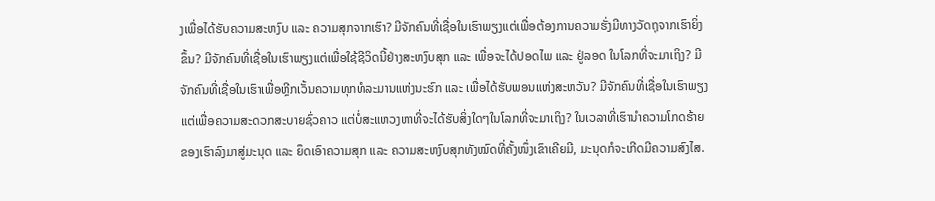ງເພື່ອໄດ້ຮັບຄວາມສະຫງົບ ແລະ ຄວາມສຸກຈາກເຮົາ? ມີຈັກຄົນທີ່ເຊື່ອໃນເຮົາພຽງແຕ່ເພື່ອຕ້ອງການຄວາມຮັ່ງມີທາງວັດຖຸຈາກເຮົາຍິ່ງຂຶ້ນ? ມີຈັກຄົນທີ່ເຊື່ອໃນເຮົາພຽງແຕ່ເພື່ອໃຊ້ຊີວິດນີ້ຢ່າງສະຫງົບສຸກ ແລະ ເພື່ອຈະໄດ້ປອດໄພ ແລະ ຢູ່ລອດ ໃນໂລກທີ່ຈະມາເຖິງ? ມີຈັກຄົນທີ່ເຊື່ອໃນເຮົາເພື່ອຫຼີກເວັ້ນຄວາມທຸກທໍລະມານແຫ່ງນະຮົກ ແລະ ເພື່ອໄດ້ຮັບພອນແຫ່ງສະຫວັນ? ມີຈັກຄົນທີ່ເຊື່ອໃນເຮົາພຽງແຕ່ເພື່ອຄວາມສະດວກສະບາຍຊົ່ວຄາວ ແຕ່ບໍ່ສະແຫວງຫາທີ່ຈະໄດ້ຮັບສິ່ງໃດໆໃນໂລກທີ່ຈະມາເຖິງ? ໃນເວລາທີ່ເຮົານຳຄວາມໂກດຮ້າຍຂອງເຮົາລົງມາສູ່ມະນຸດ ແລະ ຍຶດເອົາຄວາມສຸກ ແລະ ຄວາມສະຫງົບສຸກທັງໝົດທີ່ຄັ້ງໜຶ່ງເຂົາເຄີຍມີ, ມະນຸດກໍຈະເກີດມີຄວາມສົງໄສ.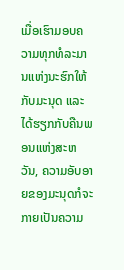ເມື່ອເຮົາມອບຄວາມທຸກທໍລະມານແຫ່ງນະຮົກໃຫ້ກັບມະນຸດ ແລະ ໄດ້ຮຽກກັບຄືນພອນແຫ່ງສະຫວັນ, ຄວາມອັບອາຍຂອງມະນຸດກໍຈະກາຍເປັນຄວາມ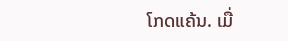ໂກດແຄ້ນ. ເມື່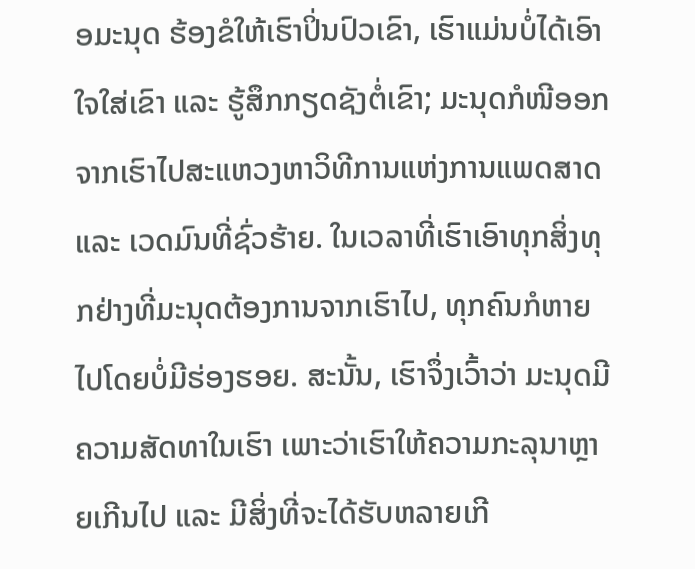ອມະນຸດ ຮ້ອງຂໍໃຫ້ເຮົາປິ່ນປົວເຂົາ, ເຮົາແມ່ນບໍ່ໄດ້ເອົາໃຈໃສ່ເຂົາ ແລະ ຮູ້ສຶກກຽດຊັງຕໍ່ເຂົາ; ມະນຸດກໍໜີອອກຈາກເຮົາໄປສະແຫວງຫາວິທີການແຫ່ງການແພດສາດ ແລະ ເວດມົນທີ່ຊົ່ວຮ້າຍ. ໃນເວລາທີ່ເຮົາເອົາທຸກສິ່ງທຸກຢ່າງທີ່ມະນຸດຕ້ອງການຈາກເຮົາໄປ, ທຸກຄົນກໍຫາຍໄປໂດຍບໍ່ມີຮ່ອງຮອຍ. ສະນັ້ນ, ເຮົາຈຶ່ງເວົ້າວ່າ ມະນຸດມີຄວາມສັດທາໃນເຮົາ ເພາະວ່າເຮົາໃຫ້ຄວາມກະລຸນາຫຼາຍເກີນໄປ ແລະ ມີສິ່ງທີ່ຈະໄດ້ຮັບຫລາຍເກີ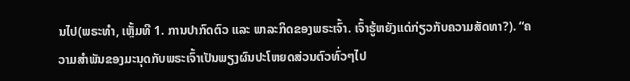ນໄປ(ພຣະທຳ, ເຫຼັ້ມທີ 1. ການປາກົດຕົວ ແລະ ພາລະກິດຂອງພຣະເຈົ້າ. ເຈົ້າຮູ້ຫຍັງແດ່ກ່ຽວກັບຄວາມສັດທາ?). “ຄວາມສໍາພັນຂອງມະນຸດກັບພຣະເຈົ້າເປັນພຽງຜົນປະໂຫຍດສ່ວນຕົວທົ່ວໆໄປ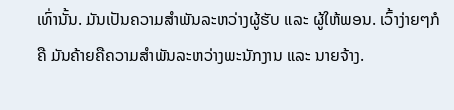ເທົ່ານັ້ນ. ມັນເປັນຄວາມສໍາພັນລະຫວ່າງຜູ້ຮັບ ແລະ ຜູ້ໃຫ້ພອນ. ເວົ້າງ່າຍໆກໍຄື ມັນຄ້າຍຄືຄວາມສໍາພັນລະຫວ່າງພະນັກງານ ແລະ ນາຍຈ້າງ.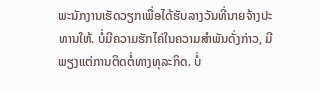ພະນັກງານເຮັດວຽກເພື່ອໄດ້ຮັບລາງວັນທີ່ນາຍຈ້າງປະທານໃຫ້. ບໍ່ມີຄວາມຮັກໄຄ່ໃນຄວາມສຳພັນດັ່ງກ່າວ, ມີພຽງແຕ່ການຕິດຕໍ່ທາງທຸລະກິດ. ບໍ່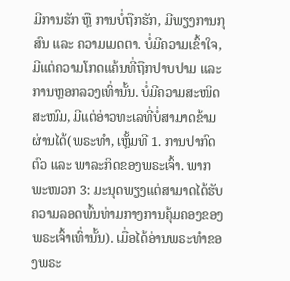ມີການຮັກ ຫຼື ການບໍ່ຖືກຮັກ, ມີພຽງການກຸສົນ ແລະ ຄວາມເມດຕາ. ບໍ່ມີຄວາມເຂົ້າໃຈ, ມີແຕ່ຄວາມໂກດແຄ້ນທີ່ຖືກປາບປາມ ແລະ ການຫຼອກລວງເທົ່ານັ້ນ. ບໍ່ມີຄວາມສະໜິດສະໜົມ, ມີແຕ່ອ່າວທະເລທີ່ບໍ່ສາມາດຂ້າມຜ່ານໄດ້(ພຣະທຳ, ເຫຼັ້ມທີ 1. ການປາກົດຕົວ ແລະ ພາລະກິດຂອງພຣະເຈົ້າ. ພາກພະໜວກ 3: ມະນຸດພຽງແຕ່ສາມາດໄດ້ຮັບຄວາມລອດພົ້ນທ່າມກາງການຄຸ້ມຄອງຂອງພຣະເຈົ້າເທົ່ານັ້ນ). ເມື່ອໄດ້ອ່ານພຣະທຳຂອງພຣະ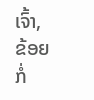ເຈົ້າ, ຂ້ອຍກໍ່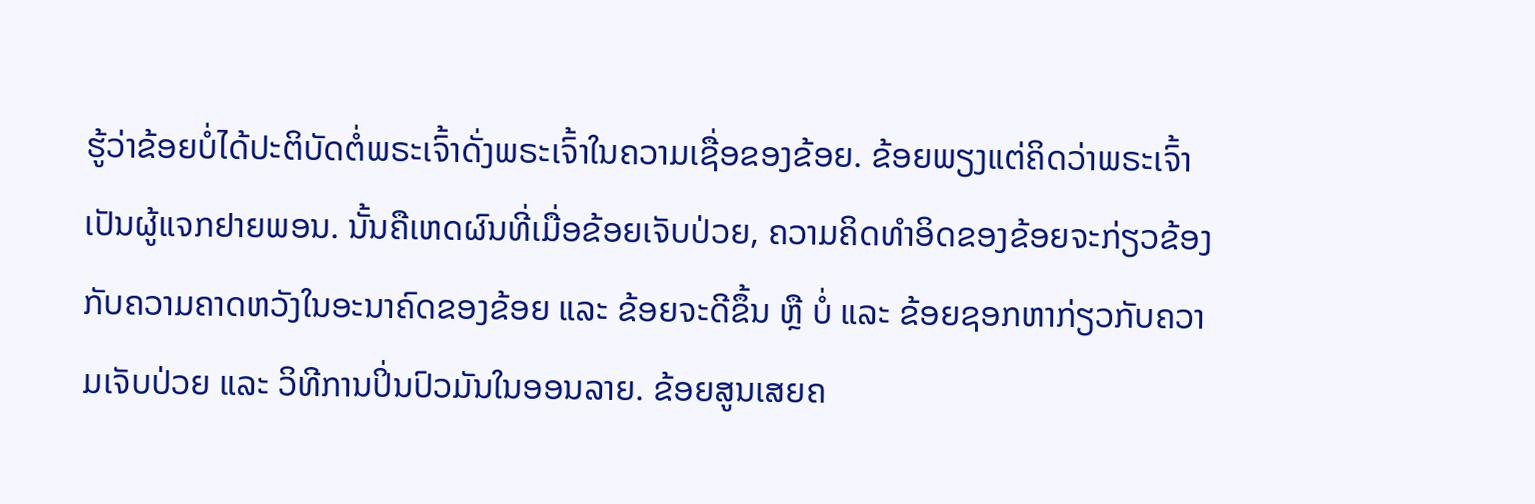ຮູ້ວ່າຂ້ອຍບໍ່ໄດ້ປະຕິບັດຕໍ່ພຣະເຈົ້າດັ່ງພຣະເຈົ້າໃນຄວາມເຊື່ອຂອງຂ້ອຍ. ຂ້ອຍພຽງແຕ່ຄິດວ່າພຣະເຈົ້າເປັນຜູ້ແຈກຢາຍພອນ. ນັ້ນຄືເຫດຜົນທີ່ເມື່ອຂ້ອຍເຈັບປ່ວຍ, ຄວາມຄິດທຳອິດຂອງຂ້ອຍຈະກ່ຽວຂ້ອງກັບຄວາມຄາດຫວັງໃນອະນາຄົດຂອງຂ້ອຍ ແລະ ຂ້ອຍຈະດີຂຶ້ນ ຫຼື ບໍ່ ແລະ ຂ້ອຍຊອກຫາກ່ຽວກັບຄວາມເຈັບປ່ວຍ ແລະ ວິທີການປິ່ນປົວມັນໃນອອນລາຍ. ຂ້ອຍສູນເສຍຄ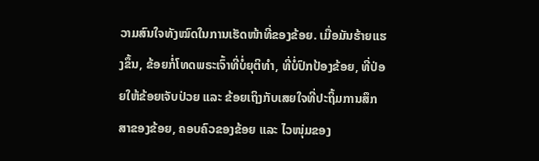ວາມສົນໃຈທັງໝົດໃນການເຮັດໜ້າທີ່ຂອງຂ້ອຍ. ເມື່ອມັນຮ້າຍແຮງຂຶ້ນ, ຂ້ອຍກໍ່ໂທດພຣະເຈົ້າທີ່ບໍ່ຍຸຕິທຳ, ທີ່ບໍ່ປົກປ້ອງຂ້ອຍ, ທີ່ປ່ອຍໃຫ້ຂ້ອຍເຈັບປ່ວຍ ແລະ ຂ້ອຍເຖິງກັບເສຍໃຈທີ່ປະຖິ້ມການສຶກສາຂອງຂ້ອຍ, ຄອບຄົວຂອງຂ້ອຍ ແລະ ໄວໜຸ່ມຂອງ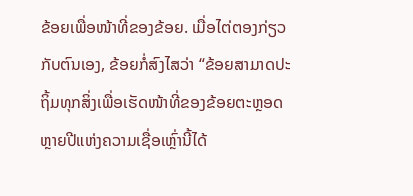ຂ້ອຍເພື່ອໜ້າທີ່ຂອງຂ້ອຍ. ເມື່ອໄຕ່ຕອງກ່ຽວກັບຕົນເອງ, ຂ້ອຍກໍ່ສົງໄສວ່າ “ຂ້ອຍສາມາດປະຖິ້ມທຸກສິ່ງເພື່ອເຮັດໜ້າທີ່ຂອງຂ້ອຍຕະຫຼອດຫຼາຍປີແຫ່ງຄວາມເຊື່ອເຫຼົ່ານີ້ໄດ້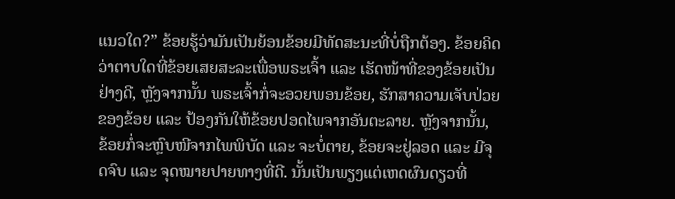ແນວໃດ?” ຂ້ອຍຮູ້ວ່າມັນເປັນຍ້ອນຂ້ອຍມີທັດສະນະທີ່ບໍ່ຖືກຕ້ອງ. ຂ້ອຍຄິດວ່າຕາບໃດທີ່ຂ້ອຍເສຍສະລະເພື່ອພຣະເຈົ້າ ແລະ ເຮັດໜ້າທີ່ຂອງຂ້ອຍເປັນຢ່າງດີ, ຫຼັງຈາກນັ້ນ ພຣະເຈົ້າກໍ່ຈະອວຍພອນຂ້ອຍ, ຮັກສາຄວາມເຈັບປ່ວຍຂອງຂ້ອຍ ແລະ ປ້ອງກັນໃຫ້ຂ້ອຍປອດໄພຈາກອັນຕະລາຍ. ຫຼັງຈາກນັ້ນ, ຂ້ອຍກໍ່ຈະຫຼົບໜີຈາກໄພພິບັດ ແລະ ຈະບໍ່ຕາຍ, ຂ້ອຍຈະຢູ່ລອດ ແລະ ມີຈຸດຈົບ ແລະ ຈຸດໝາຍປາຍທາງທີ່ດີ. ນັ້ນເປັນພຽງແຕ່ເຫດຜົນດຽວທີ່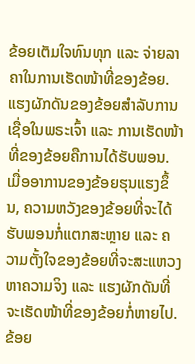ຂ້ອຍເຕັມໃຈທົນທຸກ ແລະ ຈ່າຍລາຄາໃນການເຮັດໜ້າທີ່ຂອງຂ້ອຍ. ແຮງຜັກດັນຂອງຂ້ອຍສຳລັບການເຊື່ອໃນພຣະເຈົ້າ ແລະ ການເຮັດໜ້າທີ່ຂອງຂ້ອຍຄືການໄດ້ຮັບພອນ. ເມື່ອອາການຂອງຂ້ອຍຮຸນແຮງຂຶ້ນ, ຄວາມຫວັງຂອງຂ້ອຍທີ່ຈະໄດ້ຮັບພອນກໍ່ແຕກສະຫຼາຍ ແລະ ຄວາມຕັ້ງໃຈຂອງຂ້ອຍທີ່ຈະສະແຫວງຫາຄວາມຈິງ ແລະ ແຮງຜັກດັນທີ່ຈະເຮັດໜ້າທີ່ຂອງຂ້ອຍກໍ່ຫາຍໄປ. ຂ້ອຍ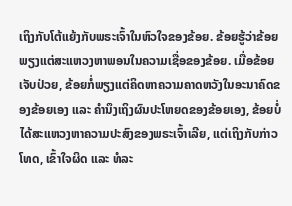ເຖິງກັບໂຕ້ແຍ້ງກັບພຣະເຈົ້າໃນຫົວໃຈຂອງຂ້ອຍ. ຂ້ອຍຮູ້ວ່າຂ້ອຍພຽງແຕ່ສະແຫວງຫາພອນໃນຄວາມເຊື່ອຂອງຂ້ອຍ. ເມື່ອຂ້ອຍເຈັບປ່ວຍ, ຂ້ອຍກໍ່ພຽງແຕ່ຄິດຫາຄວາມຄາດຫວັງໃນອະນາຄົດຂອງຂ້ອຍເອງ ແລະ ຄຳນຶງເຖິງຜົນປະໂຫຍດຂອງຂ້ອຍເອງ, ຂ້ອຍບໍ່ໄດ້ສະແຫວງຫາຄວາມປະສົງຂອງພຣະເຈົ້າເລີຍ, ແຕ່ເຖິງກັບກ່າວໂທດ, ເຂົ້າໃຈຜິດ ແລະ ທໍລະ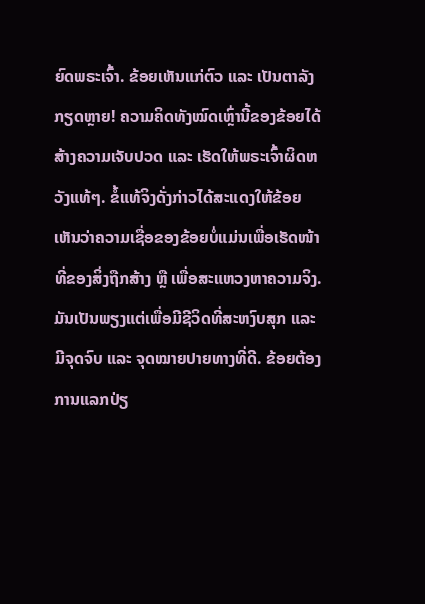ຍົດພຣະເຈົ້າ. ຂ້ອຍເຫັນແກ່ຕົວ ແລະ ເປັນຕາລັງກຽດຫຼາຍ! ຄວາມຄິດທັງໝົດເຫຼົ່ານີ້ຂອງຂ້ອຍໄດ້ສ້າງຄວາມເຈັບປວດ ແລະ ເຮັດໃຫ້ພຣະເຈົ້າຜິດຫວັງແທ້ໆ. ຂໍ້ແທ້ຈິງດັ່ງກ່າວໄດ້ສະແດງໃຫ້ຂ້ອຍເຫັນວ່າຄວາມເຊື່ອຂອງຂ້ອຍບໍ່ແມ່ນເພື່ອເຮັດໜ້າທີ່ຂອງສິ່ງຖືກສ້າງ ຫຼື ເພື່ອສະແຫວງຫາຄວາມຈິງ. ມັນເປັນພຽງແຕ່ເພື່ອມີຊີວິດທີ່ສະຫງົບສຸກ ແລະ ມີຈຸດຈົບ ແລະ ຈຸດໝາຍປາຍທາງທີ່ດີ. ຂ້ອຍຕ້ອງການແລກປ່ຽ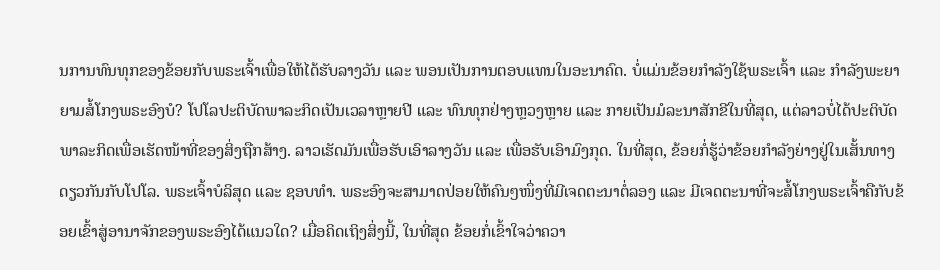ນການທົນທຸກຂອງຂ້ອຍກັບພຣະເຈົ້າເພື່ອໃຫ້ໄດ້ຮັບລາງວັນ ແລະ ພອນເປັນການຕອບແທນໃນອະນາຄົດ. ບໍ່ແມ່ນຂ້ອຍກຳລັງໃຊ້ພຣະເຈົ້າ ແລະ ກຳລັງພະຍາຍາມສໍ້ໂກງພຣະອົງບໍ? ໂປໂລປະຕິບັດພາລະກິດເປັນເວລາຫຼາຍປີ ແລະ ທົນທຸກຢ່າງຫຼວງຫຼາຍ ແລະ ກາຍເປັນມໍລະນາສັກຂີໃນທີ່ສຸດ, ແຕ່ລາວບໍ່ໄດ້ປະຕິບັດພາລະກິດເພື່ອເຮັດໜ້າທີ່ຂອງສິ່ງຖືກສ້າງ. ລາວເຮັດມັນເພື່ອຮັບເອົາລາງວັນ ແລະ ເພື່ອຮັບເອົາມົງກຸດ. ໃນທີ່ສຸດ, ຂ້ອຍກໍ່ຮູ້ວ່າຂ້ອຍກຳລັງຍ່າງຢູ່ໃນເສັ້ນທາງດຽວກັນກັບໂປໂລ. ພຣະເຈົ້າບໍລິສຸດ ແລະ ຊອບທຳ. ພຣະອົງຈະສາມາດປ່ອຍໃຫ້ຄົນໆໜຶ່ງທີ່ມີເຈດຕະນາຕໍ່ລອງ ແລະ ມີເຈດຕະນາທີ່ຈະສໍ້ໂກງພຣະເຈົ້າຄືກັບຂ້ອຍເຂົ້າສູ່ອານາຈັກຂອງພຣະອົງໄດ້ແນວໃດ? ເມື່ອຄິດເຖິງສິ່ງນີ້, ໃນທີ່ສຸດ ຂ້ອຍກໍ່ເຂົ້າໃຈວ່າຄວາ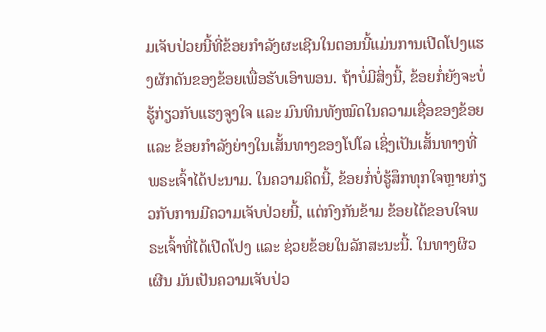ມເຈັບປ່ວຍນີ້ທີ່ຂ້ອຍກຳລັງຜະເຊີນໃນຕອນນີ້ແມ່ນການເປີດໂປງແຮງຜັກດັນຂອງຂ້ອຍເພື່ອຮັບເອົາພອນ. ຖ້າບໍ່ມີສິ່ງນີ້, ຂ້ອຍກໍ່ຍັງຈະບໍ່ຮູ້ກ່ຽວກັບແຮງຈູງໃຈ ແລະ ມົນທິນທັງໝົດໃນຄວາມເຊື່ອຂອງຂ້ອຍ ແລະ ຂ້ອຍກຳລັງຍ່າງໃນເສັ້ນທາງຂອງໂປໂລ ເຊິ່ງເປັນເສັ້ນທາງທີ່ພຣະເຈົ້າໄດ້ປະນາມ. ໃນຄວາມຄິດນີ້, ຂ້ອຍກໍ່ບໍ່ຮູ້ສຶກທຸກໃຈຫຼາຍກ່ຽວກັບການມີຄວາມເຈັບປ່ວຍນີ້, ແຕ່ກົງກັນຂ້າມ ຂ້ອຍໄດ້ຂອບໃຈພຣະເຈົ້າທີ່ໄດ້ເປີດໂປງ ແລະ ຊ່ວຍຂ້ອຍໃນລັກສະນະນີ້. ໃນທາງຜິວເຜີນ ມັນເປັນຄວາມເຈັບປ່ວ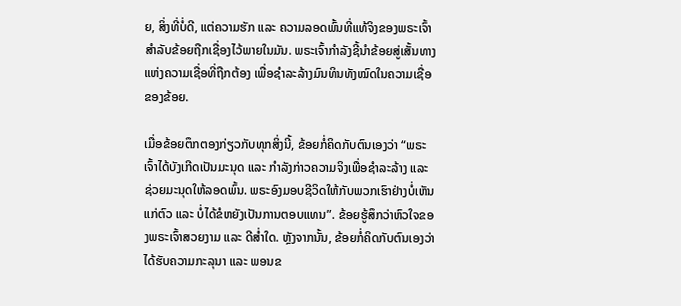ຍ, ສິ່ງທີ່ບໍ່ດີ, ແຕ່ຄວາມຮັກ ແລະ ຄວາມລອດພົ້ນທີ່ແທ້ຈິງຂອງພຣະເຈົ້າສຳລັບຂ້ອຍຖືກເຊື່ອງໄວ້ພາຍໃນມັນ. ພຣະເຈົ້າກຳລັງຊີ້ນໍາຂ້ອຍສູ່ເສັ້ນທາງແຫ່ງຄວາມເຊື່ອທີ່ຖືກຕ້ອງ ເພື່ອຊໍາລະລ້າງມົນທິນທັງໝົດໃນຄວາມເຊື່ອຂອງຂ້ອຍ.

ເມື່ອຂ້ອຍຕຶກຕອງກ່ຽວກັບທຸກສິ່ງນີ້, ຂ້ອຍກໍ່ຄິດກັບຕົນເອງວ່າ “ພຣະເຈົ້າໄດ້ບັງເກີດເປັນມະນຸດ ແລະ ກຳລັງກ່າວຄວາມຈິງເພື່ອຊໍາລະລ້າງ ແລະ ຊ່ວຍມະນຸດໃຫ້ລອດພົ້ນ. ພຣະອົງມອບຊີວິດໃຫ້ກັບພວກເຮົາຢ່າງບໍ່ເຫັນແກ່ຕົວ ແລະ ບໍ່ໄດ້ຂໍຫຍັງເປັນການຕອບແທນ”. ຂ້ອຍຮູ້ສຶກວ່າຫົວໃຈຂອງພຣະເຈົ້າສວຍງາມ ແລະ ດີສໍ່າໃດ. ຫຼັງຈາກນັ້ນ, ຂ້ອຍກໍ່ຄິດກັບຕົນເອງວ່າໄດ້ຮັບຄວາມກະລຸນາ ແລະ ພອນຂ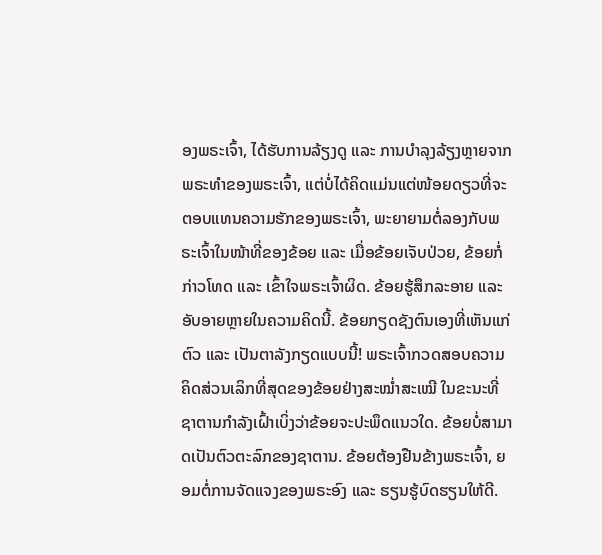ອງພຣະເຈົ້າ, ໄດ້ຮັບການລ້ຽງດູ ແລະ ການບຳລຸງລ້ຽງຫຼາຍຈາກພຣະທຳຂອງພຣະເຈົ້າ, ແຕ່ບໍ່ໄດ້ຄິດແມ່ນແຕ່ໜ້ອຍດຽວທີ່ຈະຕອບແທນຄວາມຮັກຂອງພຣະເຈົ້າ, ພະຍາຍາມຕໍ່ລອງກັບພຣະເຈົ້າໃນໜ້າທີ່ຂອງຂ້ອຍ ແລະ ເມື່ອຂ້ອຍເຈັບປ່ວຍ, ຂ້ອຍກໍ່ກ່າວໂທດ ແລະ ເຂົ້າໃຈພຣະເຈົ້າຜິດ. ຂ້ອຍຮູ້ສຶກລະອາຍ ແລະ ອັບອາຍຫຼາຍໃນຄວາມຄິດນີ້. ຂ້ອຍກຽດຊັງຕົນເອງທີ່ເຫັນແກ່ຕົວ ແລະ ເປັນຕາລັງກຽດແບບນີ້! ພຣະເຈົ້າກວດສອບຄວາມຄິດສ່ວນເລິກທີ່ສຸດຂອງຂ້ອຍຢ່າງສະໝໍ່າສະເໝີ ໃນຂະນະທີ່ຊາຕານກຳລັງເຝົ້າເບິ່ງວ່າຂ້ອຍຈະປະພຶດແນວໃດ. ຂ້ອຍບໍ່ສາມາດເປັນຕົວຕະລົກຂອງຊາຕານ. ຂ້ອຍຕ້ອງຢືນຂ້າງພຣະເຈົ້າ, ຍອມຕໍ່ການຈັດແຈງຂອງພຣະອົງ ແລະ ຮຽນຮູ້ບົດຮຽນໃຫ້ດີ.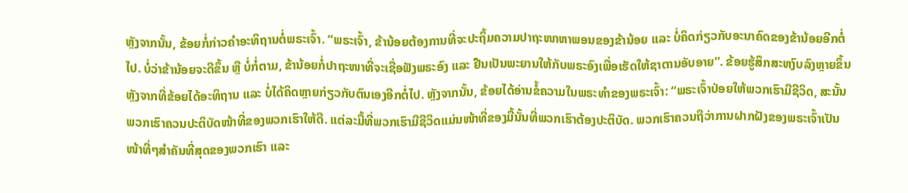ຫຼັງຈາກນັ້ນ, ຂ້ອຍກໍ່ກ່າວຄຳອະທິຖານຕໍ່ພຣະເຈົ້າ. “ພຣະເຈົ້າ, ຂ້ານ້ອຍຕ້ອງການທີ່ຈະປະຖິ້ມຄວາມປາຖະໜາຫາພອນຂອງຂ້ານ້ອຍ ແລະ ບໍ່ຄິດກ່ຽວກັບອະນາຄົດຂອງຂ້ານ້ອຍອີກຕໍ່ໄປ. ບໍ່ວ່າຂ້ານ້ອຍຈະດີຂຶ້ນ ຫຼື ບໍ່ກໍ່ຕາມ, ຂ້ານ້ອຍກໍ່ປາຖະໜາທີ່ຈະເຊື່ອຟັງພຣະອົງ ແລະ ຢືນເປັນພະຍານໃຫ້ກັບພຣະອົງເພື່ອເຮັດໃຫ້ຊາຕານອັບອາຍ”. ຂ້ອຍຮູ້ສຶກສະຫງົບລົງຫຼາຍຂຶ້ນຫຼັງຈາກທີ່ຂ້ອຍໄດ້ອະທິຖານ ແລະ ບໍ່ໄດ້ຄິດຫຼາຍກ່ຽວກັບຕົນເອງອີກຕໍ່ໄປ. ຫຼັງຈາກນັ້ນ, ຂ້ອຍໄດ້ອ່ານຂໍ້ຄວາມໃນພຣະທຳຂອງພຣະເຈົ້າ: “ພຣະເຈົ້າປ່ອຍໃຫ້ພວກເຮົາມີຊີວິດ, ສະນັ້ນ ພວກເຮົາຄວນປະຕິບັດໜ້າທີ່ຂອງພວກເຮົາໃຫ້ດີ. ແຕ່ລະມື້ທີ່ພວກເຮົາມີຊີວິດແມ່ນໜ້າທີ່ຂອງມື້ນັ້ນທີ່ພວກເຮົາຕ້ອງປະຕິບັດ. ພວກເຮົາຄວນຖືວ່າການຝາກຝັງຂອງພຣະເຈົ້າເປັນໜ້າທີ່ໆສຳຄັນທີ່ສຸດຂອງພວກເຮົາ ແລະ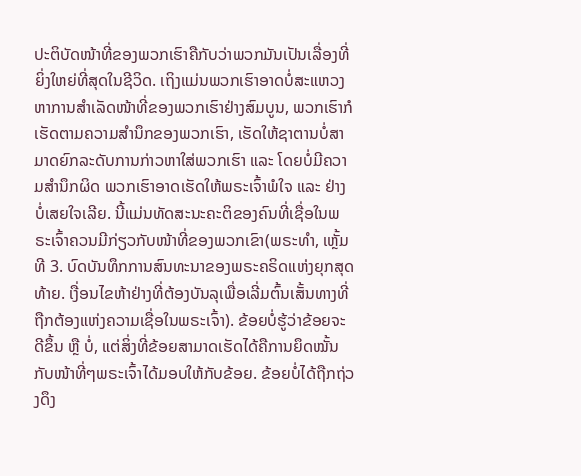ປະຕິບັດໜ້າທີ່ຂອງພວກເຮົາຄືກັບວ່າພວກມັນເປັນເລື່ອງທີ່ຍິ່ງໃຫຍ່ທີ່ສຸດໃນຊີວິດ. ເຖິງແມ່ນພວກເຮົາອາດບໍ່ສະແຫວງຫາການສຳເລັດໜ້າທີ່ຂອງພວກເຮົາຢ່າງສົມບູນ, ພວກເຮົາກໍເຮັດຕາມຄວາມສຳນຶກຂອງພວກເຮົາ, ເຮັດໃຫ້ຊາຕານບໍ່ສາມາດຍົກລະດັບການກ່າວຫາໃສ່ພວກເຮົາ ແລະ ໂດຍບໍ່ມີຄວາມສຳນຶກຜິດ ພວກເຮົາອາດເຮັດໃຫ້ພຣະເຈົ້າພໍໃຈ ແລະ ຢ່າງບໍ່ເສຍໃຈເລີຍ. ນີ້ແມ່ນທັດສະນະຄະຕິຂອງຄົນທີ່ເຊື່ອໃນພຣະເຈົ້າຄວນມີກ່ຽວກັບໜ້າທີ່ຂອງພວກເຂົາ(ພຣະທຳ, ເຫຼັ້ມທີ 3. ບົດບັນທຶກການສົນທະນາຂອງພຣະຄຣິດແຫ່ງຍຸກສຸດທ້າຍ. ເງື່ອນໄຂຫ້າຢ່າງທີ່ຕ້ອງບັນລຸເພື່ອເລີ່ມຕົ້ນເສັ້ນທາງທີ່ຖືກຕ້ອງແຫ່ງຄວາມເຊື່ອໃນພຣະເຈົ້າ). ຂ້ອຍບໍ່ຮູ້ວ່າຂ້ອຍຈະດີຂຶ້ນ ຫຼື ບໍ່, ແຕ່ສິ່ງທີ່ຂ້ອຍສາມາດເຮັດໄດ້ຄືການຍຶດໝັ້ນກັບໜ້າທີ່ໆພຣະເຈົ້າໄດ້ມອບໃຫ້ກັບຂ້ອຍ. ຂ້ອຍບໍ່ໄດ້ຖືກຖ່ວງດຶງ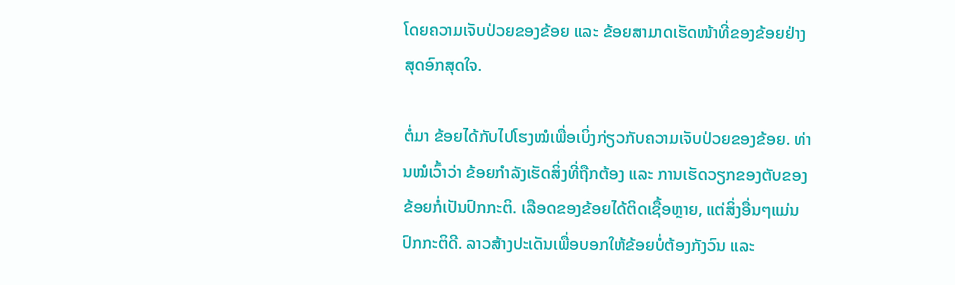ໂດຍຄວາມເຈັບປ່ວຍຂອງຂ້ອຍ ແລະ ຂ້ອຍສາມາດເຮັດໜ້າທີ່ຂອງຂ້ອຍຢ່າງສຸດອົກສຸດໃຈ.

ຕໍ່ມາ ຂ້ອຍໄດ້ກັບໄປໂຮງໝໍເພື່ອເບິ່ງກ່ຽວກັບຄວາມເຈັບປ່ວຍຂອງຂ້ອຍ. ທ່ານໝໍເວົ້າວ່າ ຂ້ອຍກຳລັງເຮັດສິ່ງທີ່ຖືກຕ້ອງ ແລະ ການເຮັດວຽກຂອງຕັບຂອງຂ້ອຍກໍ່ເປັນປົກກະຕິ. ເລືອດຂອງຂ້ອຍໄດ້ຕິດເຊື້ອຫຼາຍ, ແຕ່ສິ່ງອື່ນໆແມ່ນປົກກະຕິດີ. ລາວສ້າງປະເດັນເພື່ອບອກໃຫ້ຂ້ອຍບໍ່ຕ້ອງກັງວົນ ແລະ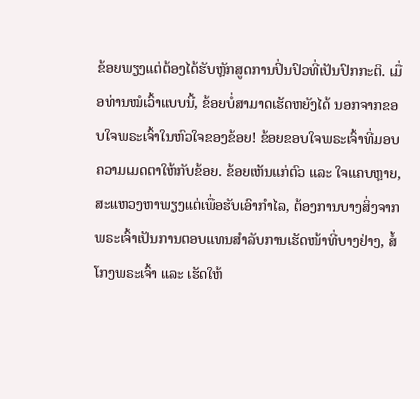ຂ້ອຍພຽງແຕ່ຕ້ອງໄດ້ຮັບຫຼັກສູດການປິ່ນປົວທີ່ເປັນປົກກະຕິ. ເມື່ອທ່ານໝໍເວົ້າແບບນີ້, ຂ້ອຍບໍ່ສາມາດເຮັດຫຍັງໄດ້ ນອກຈາກຂອບໃຈພຣະເຈົ້າໃນຫົວໃຈຂອງຂ້ອຍ! ຂ້ອຍຂອບໃຈພຣະເຈົ້າທີ່ມອບຄວາມເມດຕາໃຫ້ກັບຂ້ອຍ. ຂ້ອຍເຫັນແກ່ຕົວ ແລະ ໃຈແຄບຫຼາຍ, ສະແຫວງຫາພຽງແຕ່ເພື່ອຮັບເອົາກຳໄລ, ຕ້ອງການບາງສິ່ງຈາກພຣະເຈົ້າເປັນການຕອບແທນສຳລັບການເຮັດໜ້າທີ່ບາງຢ່າງ, ສໍ້ໂກງພຣະເຈົ້າ ແລະ ເຮັດໃຫ້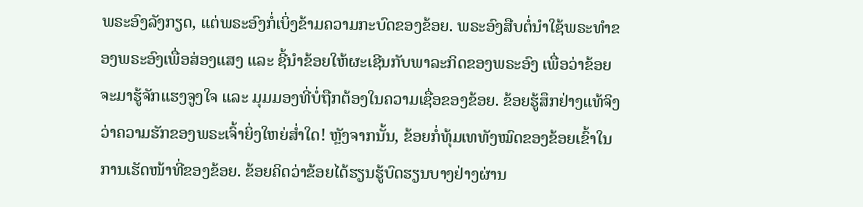ພຣະອົງລັງກຽດ, ແຕ່ພຣະອົງກໍ່ເບິ່ງຂ້າມຄວາມກະບົດຂອງຂ້ອຍ. ພຣະອົງສືບຕໍ່ນໍາໃຊ້ພຣະທຳຂອງພຣະອົງເພື່ອສ່ອງແສງ ແລະ ຊີ້ນໍາຂ້ອຍໃຫ້ຜະເຊີນກັບພາລະກິດຂອງພຣະອົງ ເພື່ອວ່າຂ້ອຍຈະມາຮູ້ຈັກແຮງຈູງໃຈ ແລະ ມຸມມອງທີ່ບໍ່ຖືກຕ້ອງໃນຄວາມເຊື່ອຂອງຂ້ອຍ. ຂ້ອຍຮູ້ສຶກຢ່າງແທ້ຈິງວ່າຄວາມຮັກຂອງພຣະເຈົ້າຍິ່ງໃຫຍ່ສໍ່າໃດ! ຫຼັງຈາກນັ້ນ, ຂ້ອຍກໍ່ທຸ້ມເທທັງໝົດຂອງຂ້ອຍເຂົ້າໃນການເຮັດໜ້າທີ່ຂອງຂ້ອຍ. ຂ້ອຍຄິດວ່າຂ້ອຍໄດ້ຮຽນຮູ້ບົດຮຽນບາງຢ່າງຜ່ານ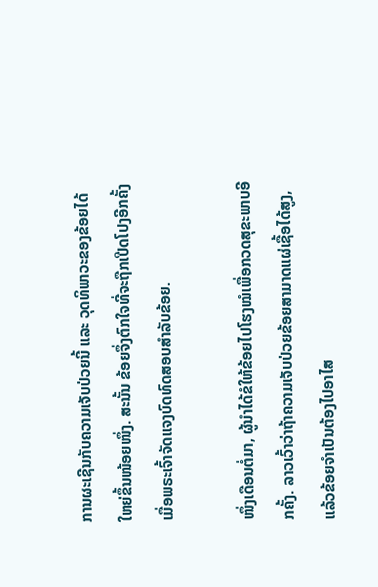ການຜະເຊີນກັບຄວາມເຈັບປ່ວຍນີ້ ແລະ ວຸດທິພາວະຂອງຂ້ອຍໄດ້ໃຫຍ່ຂຶ້ນໜ້ອຍໜຶ່ງ. ສະນັ້ນ ຂ້ອຍຈຶ່ງຕົກໃຈທີ່ຈະຖືກເປີດໂປງອີກຄັ້ງ ເມື່ອພຣະເຈົ້າຈັດແຈງບົດທົດສອບສຳລັບຂ້ອຍ.

ໜຶ່ງເດືອນຕໍ່ມາ, ຜູ້ນໍາໄດ້ຂໍໃຫ້ຂ້ອຍໄປໂຮງໝໍເພື່ອກວດສຸຂະພາບອີກຄັ້ງ. ລາວເວົ້າວ່າຖ້າຄວາມເຈັບປ່ວຍຂ້ອຍສາມາດແຜ່ເຊື້ອໄດ້ສູງ, ແລ້ວຂ້ອຍຈຳເປັນຕ້ອງໄປອາໄສ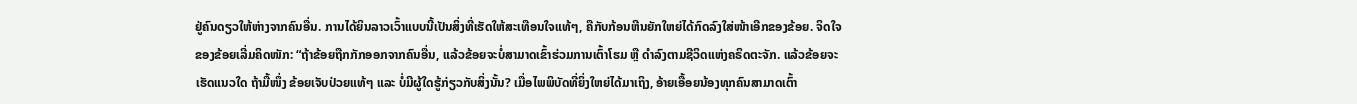ຢູ່ຄົນດຽວໃຫ້ຫ່າງຈາກຄົນອື່ນ. ການໄດ້ຍິນລາວເວົ້າແບບນີ້ເປັນສິ່ງທີ່ເຮັດໃຫ້ສະເທືອນໃຈແທ້ໆ, ຄືກັບກ້ອນຫີນຍັກໃຫຍ່ໄດ້ກົດລົງໃສ່ໜ້າເອີກຂອງຂ້ອຍ. ຈິດໃຈຂອງຂ້ອຍເລີ່ມຄິດໜັກ: “ຖ້າຂ້ອຍຖືກກັກອອກຈາກຄົນອື່ນ, ແລ້ວຂ້ອຍຈະບໍ່ສາມາດເຂົ້າຮ່ວມການເຕົ້າໂຮມ ຫຼື ດຳລົງຕາມຊີວິດແຫ່ງຄຣິດຕະຈັກ. ແລ້ວຂ້ອຍຈະເຮັດແນວໃດ ຖ້າມື້ໜຶ່ງ ຂ້ອຍເຈັບປ່ວຍແທ້ໆ ແລະ ບໍ່ມີຜູ້ໃດຮູ້ກ່ຽວກັບສິ່ງນັ້ນ? ເມື່ອໄພພິບັດທີ່ຍິ່ງໃຫຍ່ໄດ້ມາເຖິງ, ອ້າຍເອື້ອຍນ້ອງທຸກຄົນສາມາດເຕົ້າ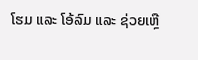ໂຮມ ແລະ ໂອ້ລົມ ແລະ ຊ່ວຍເຫຼື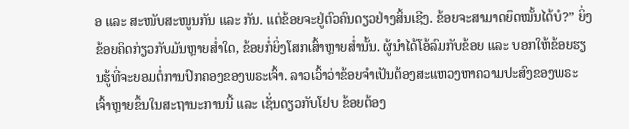ອ ແລະ ສະໜັບສະໜູນກັນ ແລະ ກັນ. ແຕ່ຂ້ອຍຈະຢູ່ຕົວຄົນດຽວຢ່າງສິ້ນເຊີງ. ຂ້ອຍຈະສາມາດຍຶດໝັ້ນໄດ້ບໍ?” ຍິ່ງຂ້ອຍຄິດກ່ຽວກັບມັນຫຼາຍສໍ່າໃດ, ຂ້ອຍກໍ່ຍິ່ງໂສກເສົ້າຫຼາຍສໍ່ານັ້ນ. ຜູ້ນໍາໄດ້ໂອ້ລົມກັບຂ້ອຍ ແລະ ບອກໃຫ້ຂ້ອຍຮຽນຮູ້ທີ່ຈະຍອມຕໍ່ການປົກຄອງຂອງພຣະເຈົ້າ. ລາວເວົ້າວ່າຂ້ອຍຈຳເປັນຕ້ອງສະແຫວງຫາຄວາມປະສົງຂອງພຣະເຈົ້າຫຼາຍຂຶ້ນໃນສະຖານະການນີ້ ແລະ ເຊັ່ນດຽວກັບໂຢບ ຂ້ອຍຕ້ອງ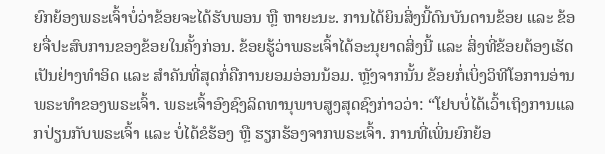ຍົກຍ້ອງພຣະເຈົ້າບໍ່ວ່າຂ້ອຍຈະໄດ້ຮັບພອນ ຫຼື ຫາຍະນະ. ການໄດ້ຍິນສິ່ງນີ້ດົນບັນດານຂ້ອຍ ແລະ ຂ້ອຍຈື່ປະສົບການຂອງຂ້ອຍໃນຄັ້ງກ່ອນ. ຂ້ອຍຮູ້ວ່າພຣະເຈົ້າໄດ້ອະນຸຍາດສິ່ງນີ້ ແລະ ສິ່ງທີ່ຂ້ອຍຕ້ອງເຮັດເປັນຢ່າງທຳອິດ ແລະ ສຳຄັນທີ່ສຸດກໍ່ຄືການຍອມອ່ອນນ້ອມ. ຫຼັງຈາກນັ້ນ ຂ້ອຍກໍ່ເບິ່ງວິທີໂອການອ່ານພຣະທຳຂອງພຣະເຈົ້າ. ພຣະເຈົ້າອົງຊົງລິດທານຸພາບສູງສຸດຊົງກ່າວວ່າ: “ໂຢບບໍ່ໄດ້ເວົ້າເຖິງການແລກປ່ຽນກັບພຣະເຈົ້າ ແລະ ບໍ່ໄດ້ຂໍຮ້ອງ ຫຼື ຮຽກຮ້ອງຈາກພຣະເຈົ້າ. ການທີ່ເພິ່ນຍົກຍ້ອ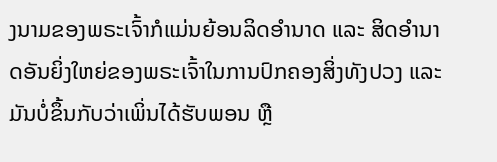ງນາມຂອງພຣະເຈົ້າກໍແມ່ນຍ້ອນລິດອຳນາດ ແລະ ສິດອຳນາດອັນຍິ່ງໃຫຍ່ຂອງພຣະເຈົ້າໃນການປົກຄອງສິ່ງທັງປວງ ແລະ ມັນບໍ່ຂຶ້ນກັບວ່າເພິ່ນໄດ້ຮັບພອນ ຫຼື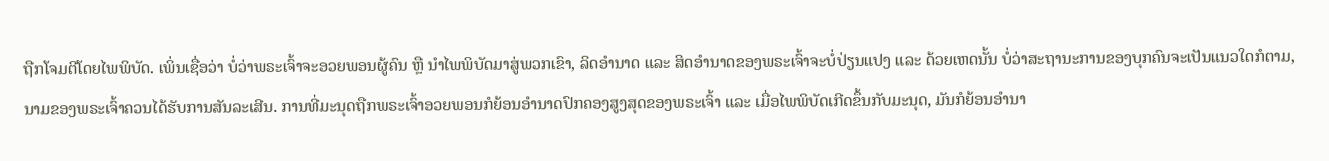ຖືກໂຈມຕີໂດຍໄພພິບັດ. ເພິ່ນເຊື່ອວ່າ ບໍ່ວ່າພຣະເຈົ້າຈະອວຍພອນຜູ້ຄົນ ຫຼື ນໍາໄພພິບັດມາສູ່ພວກເຂົາ, ລິດອຳນາດ ແລະ ສິດອຳນາດຂອງພຣະເຈົ້າຈະບໍ່ປ່ຽນແປງ ແລະ ດ້ວຍເຫດນັ້ນ ບໍ່ວ່າສະຖານະການຂອງບຸກຄົນຈະເປັນແນວໃດກໍຕາມ, ນາມຂອງພຣະເຈົ້າຄວນໄດ້ຮັບການສັນລະເສີນ. ການທີ່ມະນຸດຖືກພຣະເຈົ້າອວຍພອນກໍຍ້ອນອຳນາດປົກຄອງສູງສຸດຂອງພຣະເຈົ້າ ແລະ ເມື່ອໄພພິບັດເກີດຂຶ້ນກັບມະນຸດ, ມັນກໍຍ້ອນອຳນາ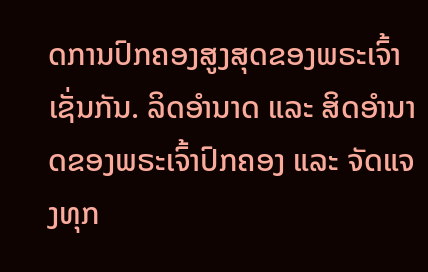ດການປົກຄອງສູງສຸດຂອງພຣະເຈົ້າເຊັ່ນກັນ. ລິດອຳນາດ ແລະ ສິດອຳນາດຂອງພຣະເຈົ້າປົກຄອງ ແລະ ຈັດແຈງທຸກ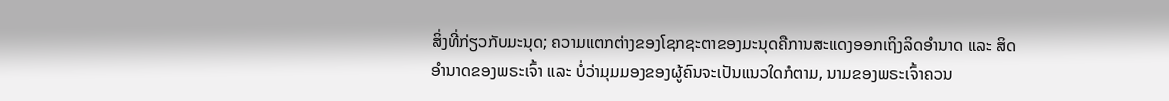ສິ່ງທີ່ກ່ຽວກັບມະນຸດ; ຄວາມແຕກຕ່າງຂອງໂຊກຊະຕາຂອງມະນຸດຄືການສະແດງອອກເຖິງລິດອຳນາດ ແລະ ສິດອຳນາດຂອງພຣະເຈົ້າ ແລະ ບໍ່ວ່າມຸມມອງຂອງຜູ້ຄົນຈະເປັນແນວໃດກໍຕາມ, ນາມຂອງພຣະເຈົ້າຄວນ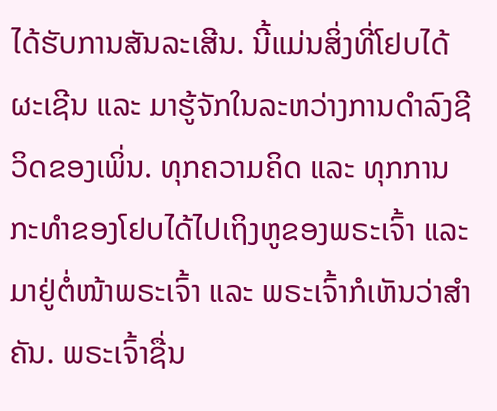ໄດ້ຮັບການສັນລະເສີນ. ນີ້ແມ່ນສິ່ງທີ່ໂຢບໄດ້ຜະເຊີນ ແລະ ມາຮູ້ຈັກໃນລະຫວ່າງການດໍາລົງຊີວິດຂອງເພິ່ນ. ທຸກຄວາມຄິດ ແລະ ທຸກການກະທຳຂອງໂຢບໄດ້ໄປເຖິງຫູຂອງພຣະເຈົ້າ ແລະ ມາຢູ່ຕໍ່ໜ້າພຣະເຈົ້າ ແລະ ພຣະເຈົ້າກໍເຫັນວ່າສຳຄັນ. ພຣະເຈົ້າຊື່ນ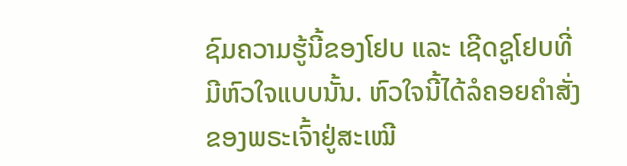ຊົມຄວາມຮູ້ນີ້ຂອງໂຢບ ແລະ ເຊີດຊູໂຢບທີ່ມີຫົວໃຈແບບນັ້ນ. ຫົວໃຈນີ້ໄດ້ລໍຄອຍຄຳສັ່ງຂອງພຣະເຈົ້າຢູ່ສະເໝີ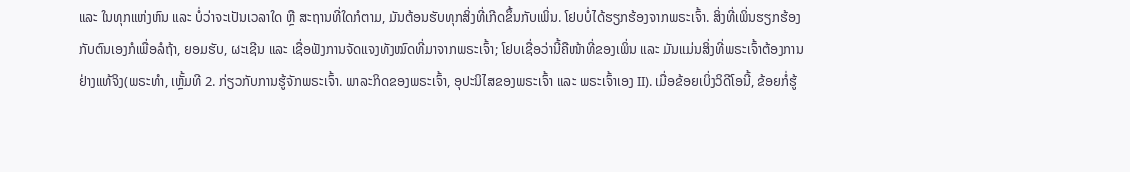ແລະ ໃນທຸກແຫ່ງຫົນ ແລະ ບໍ່ວ່າຈະເປັນເວລາໃດ ຫຼື ສະຖານທີ່ໃດກໍຕາມ, ມັນຕ້ອນຮັບທຸກສິ່ງທີ່ເກີດຂຶ້ນກັບເພິ່ນ. ໂຢບບໍ່ໄດ້ຮຽກຮ້ອງຈາກພຣະເຈົ້າ. ສິ່ງທີ່ເພິ່ນຮຽກຮ້ອງກັບຕົນເອງກໍເພື່ອລໍຖ້າ, ຍອມຮັບ, ຜະເຊີນ ແລະ ເຊື່ອຟັງການຈັດແຈງທັງໝົດທີ່ມາຈາກພຣະເຈົ້າ; ໂຢບເຊື່ອວ່ານີ້ຄືໜ້າທີ່ຂອງເພິ່ນ ແລະ ມັນແມ່ນສິ່ງທີ່ພຣະເຈົ້າຕ້ອງການຢ່າງແທ້ຈິງ(ພຣະທຳ, ເຫຼັ້ມທີ 2. ກ່ຽວກັບການຮູ້ຈັກພຣະເຈົ້າ. ພາລະກິດຂອງພຣະເຈົ້າ, ອຸປະນິໄສຂອງພຣະເຈົ້າ ແລະ ພຣະເຈົ້າເອງ II). ເມື່ອຂ້ອຍເບິ່ງວິດີໂອນີ້, ຂ້ອຍກໍ່ຮູ້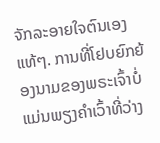ຈັກລະອາຍໃຈຕົນເອງແທ້ໆ. ການທີ່ໂຢບຍົກຍ້ອງນາມຂອງພຣະເຈົ້າບໍ່ແມ່ນພຽງຄຳເວົ້າທີ່ວ່າງ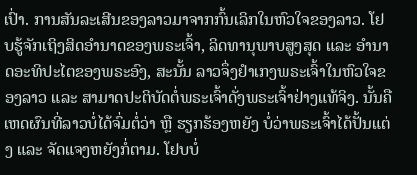ເປົ່າ. ການສັນລະເສີນຂອງລາວມາຈາກກົ້ນເລິກໃນຫົວໃຈຂອງລາວ. ໂຢບຮູ້ຈັກເຖິງສິດອຳນາດຂອງພຣະເຈົ້າ, ລິດທານຸພາບສູງສຸດ ແລະ ອຳນາດອະທິປະໄຕຂອງພຣະອົງ, ສະນັ້ນ ລາວຈຶ່ງຢຳເກງພຣະເຈົ້າໃນຫົວໃຈຂອງລາວ ແລະ ສາມາດປະຕິບັດຕໍ່ພຣະເຈົ້າດັ່ງພຣະເຈົ້າຢ່າງແທ້ຈິງ. ນັ້ນຄືເຫດຜົນທີ່ລາວບໍ່ໄດ້ຈົ່ມຕໍ່ວ່າ ຫຼື ຮຽກຮ້ອງຫຍັງ ບໍ່ວ່າພຣະເຈົ້າໄດ້ປັ້ນແຕ່ງ ແລະ ຈັດແຈງຫຍັງກໍ່ຕາມ. ໂຢບບໍ່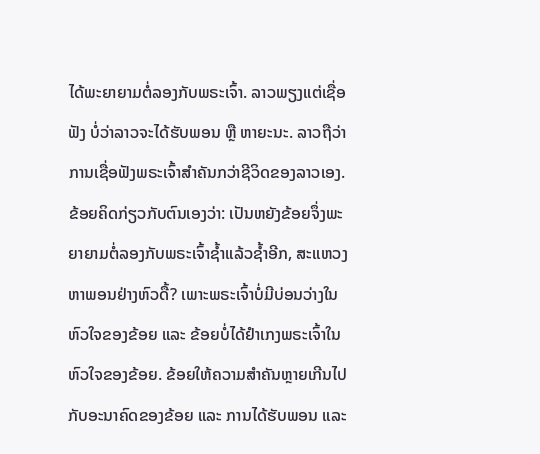ໄດ້ພະຍາຍາມຕໍ່ລອງກັບພຣະເຈົ້າ. ລາວພຽງແຕ່ເຊື່ອຟັງ ບໍ່ວ່າລາວຈະໄດ້ຮັບພອນ ຫຼື ຫາຍະນະ. ລາວຖືວ່າການເຊື່ອຟັງພຣະເຈົ້າສຳຄັນກວ່າຊີວິດຂອງລາວເອງ. ຂ້ອຍຄິດກ່ຽວກັບຕົນເອງວ່າ: ເປັນຫຍັງຂ້ອຍຈຶ່ງພະຍາຍາມຕໍ່ລອງກັບພຣະເຈົ້າຊ້ຳແລ້ວຊໍ້າອີກ, ສະແຫວງຫາພອນຢ່າງຫົວດື້? ເພາະພຣະເຈົ້າບໍ່ມີບ່ອນວ່າງໃນຫົວໃຈຂອງຂ້ອຍ ແລະ ຂ້ອຍບໍ່ໄດ້ຢຳເກງພຣະເຈົ້າໃນຫົວໃຈຂອງຂ້ອຍ. ຂ້ອຍໃຫ້ຄວາມສຳຄັນຫຼາຍເກີນໄປກັບອະນາຄົດຂອງຂ້ອຍ ແລະ ການໄດ້ຮັບພອນ ແລະ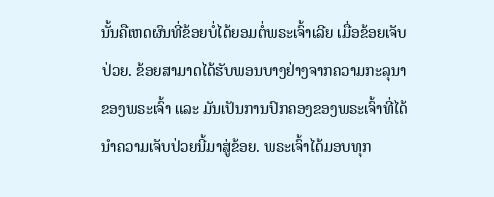ນັ້ນຄືເຫດຜົນທີ່ຂ້ອຍບໍ່ໄດ້ຍອມຕໍ່ພຣະເຈົ້າເລີຍ ເມື່ອຂ້ອຍເຈັບປ່ວຍ. ຂ້ອຍສາມາດໄດ້ຮັບພອນບາງຢ່າງຈາກຄວາມກະລຸນາຂອງພຣະເຈົ້າ ແລະ ມັນເປັນການປົກຄອງຂອງພຣະເຈົ້າທີ່ໄດ້ນໍາຄວາມເຈັບປ່ວຍນີ້ມາສູ່ຂ້ອຍ. ພຣະເຈົ້າໄດ້ມອບທຸກ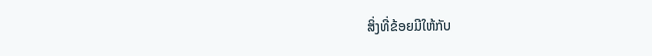ສິ່ງທີ່ຂ້ອຍມີໃຫ້ກັບ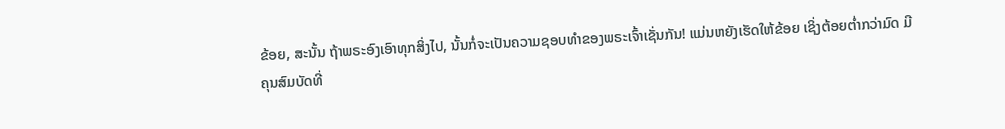ຂ້ອຍ, ສະນັ້ນ ຖ້າພຣະອົງເອົາທຸກສິ່ງໄປ, ນັ້ນກໍ່ຈະເປັນຄວາມຊອບທຳຂອງພຣະເຈົ້າເຊັ່ນກັນ! ແມ່ນຫຍັງເຮັດໃຫ້ຂ້ອຍ ເຊິ່ງຕ້ອຍຕໍ່າກວ່າມົດ ມີຄຸນສົມບັດທີ່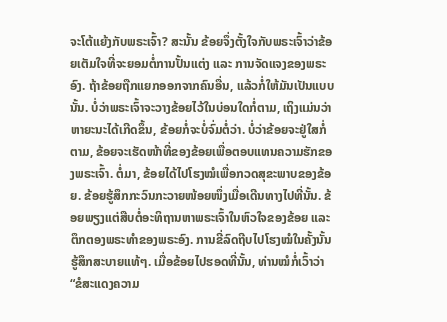ຈະໂຕ້ແຍ້ງກັບພຣະເຈົ້າ? ສະນັ້ນ ຂ້ອຍຈຶ່ງຕັ້ງໃຈກັບພຣະເຈົ້າວ່າຂ້ອຍເຕັມໃຈທີ່ຈະຍອມຕໍ່ການປັ້ນແຕ່ງ ແລະ ການຈັດແຈງຂອງພຣະອົງ. ຖ້າຂ້ອຍຖືກແຍກອອກຈາກຄົນອື່ນ, ແລ້ວກໍ່ໃຫ້ມັນເປັນແບບນັ້ນ. ບໍ່ວ່າພຣະເຈົ້າຈະວາງຂ້ອຍໄວ້ໃນບ່ອນໃດກໍ່ຕາມ, ເຖິງແມ່ນວ່າຫາຍະນະໄດ້ເກີດຂຶ້ນ, ຂ້ອຍກໍ່ຈະບໍ່ຈົ່ມຕໍ່ວ່າ. ບໍ່ວ່າຂ້ອຍຈະຢູ່ໃສກໍ່ຕາມ, ຂ້ອຍຈະເຮັດໜ້າທີ່ຂອງຂ້ອຍເພື່ອຕອບແທນຄວາມຮັກຂອງພຣະເຈົ້າ. ຕໍ່ມາ, ຂ້ອຍໄດ້ໄປໂຮງໝໍເພື່ອກວດສຸຂະພາບຂອງຂ້ອຍ. ຂ້ອຍຮູ້ສຶກກະວົນກະວາຍໜ້ອຍໜຶ່ງເມື່ອເດີນທາງໄປທີ່ນັ້ນ. ຂ້ອຍພຽງແຕ່ສືບຕໍ່ອະທິຖານຫາພຣະເຈົ້າໃນຫົວໃຈຂອງຂ້ອຍ ແລະ ຕຶກຕອງພຣະທຳຂອງພຣະອົງ. ການຂີ່ລົດຖີບໄປໂຮງໝໍໃນຄັ້ງນັ້ນຮູ້ສຶກສະບາຍແທ້ໆ. ເມື່ອຂ້ອຍໄປຮອດທີ່ນັ້ນ, ທ່ານໝໍກໍ່ເວົ້າວ່າ “ຂໍສະແດງຄວາມ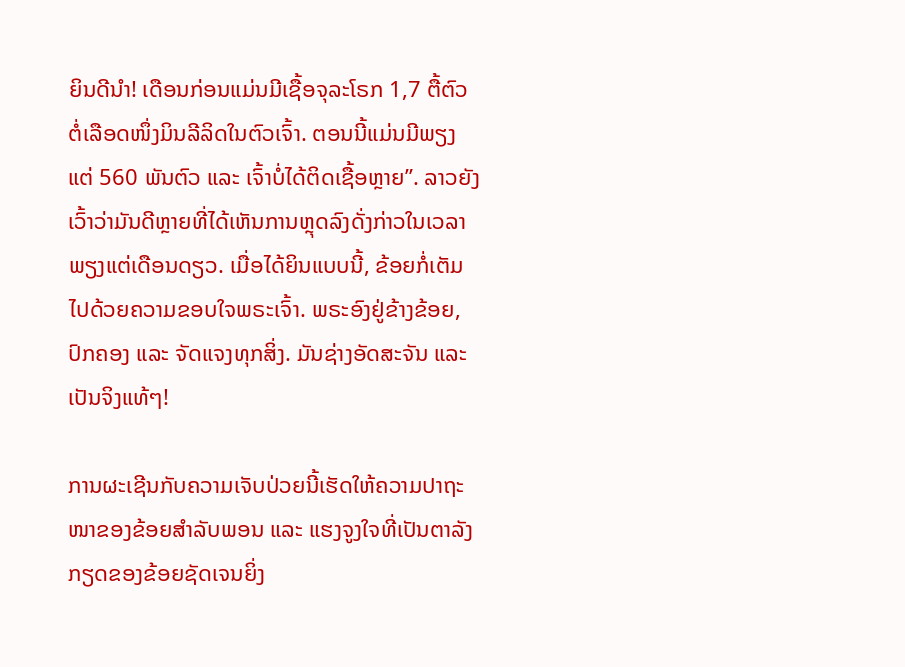ຍິນດີນໍາ! ເດືອນກ່ອນແມ່ນມີເຊື້ອຈຸລະໂຣກ 1,7 ຕື້ຕົວຕໍ່ເລືອດໜຶ່ງມິນລີລິດໃນຕົວເຈົ້າ. ຕອນນີ້ແມ່ນມີພຽງແຕ່ 560 ພັນຕົວ ແລະ ເຈົ້າບໍ່ໄດ້ຕິດເຊື້ອຫຼາຍ”. ລາວຍັງເວົ້າວ່າມັນດີຫຼາຍທີ່ໄດ້ເຫັນການຫຼຸດລົງດັ່ງກ່າວໃນເວລາພຽງແຕ່ເດືອນດຽວ. ເມື່ອໄດ້ຍິນແບບນີ້, ຂ້ອຍກໍ່ເຕັມໄປດ້ວຍຄວາມຂອບໃຈພຣະເຈົ້າ. ພຣະອົງຢູ່ຂ້າງຂ້ອຍ, ປົກຄອງ ແລະ ຈັດແຈງທຸກສິ່ງ. ມັນຊ່າງອັດສະຈັນ ແລະ ເປັນຈິງແທ້ໆ!

ການຜະເຊີນກັບຄວາມເຈັບປ່ວຍນີ້ເຮັດໃຫ້ຄວາມປາຖະໜາຂອງຂ້ອຍສຳລັບພອນ ແລະ ແຮງຈູງໃຈທີ່ເປັນຕາລັງກຽດຂອງຂ້ອຍຊັດເຈນຍິ່ງ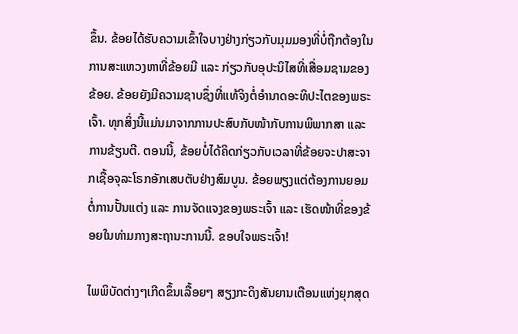ຂຶ້ນ. ຂ້ອຍໄດ້ຮັບຄວາມເຂົ້າໃຈບາງຢ່າງກ່ຽວກັບມຸມມອງທີ່ບໍ່ຖືກຕ້ອງໃນການສະແຫວງຫາທີ່ຂ້ອຍມີ ແລະ ກ່ຽວກັບອຸປະນິໄສທີ່ເສື່ອມຊາມຂອງຂ້ອຍ. ຂ້ອຍຍັງມີຄວາມຊາບຊຶ່ງທີ່ແທ້ຈິງຕໍ່ອຳນາດອະທິປະໄຕຂອງພຣະເຈົ້າ. ທຸກສິ່ງນີ້ແມ່ນມາຈາກການປະສົບກັບໜ້າກັບການພິພາກສາ ແລະ ການຂ້ຽນຕີ. ຕອນນີ້, ຂ້ອຍບໍ່ໄດ້ຄິດກ່ຽວກັບເວລາທີ່ຂ້ອຍຈະປາສະຈາກເຊື້ອຈຸລະໂຣກອັກເສບຕັບຢ່າງສົມບູນ. ຂ້ອຍພຽງແຕ່ຕ້ອງການຍອມຕໍ່ການປັ້ນແຕ່ງ ແລະ ການຈັດແຈງຂອງພຣະເຈົ້າ ແລະ ເຮັດໜ້າທີ່ຂອງຂ້ອຍໃນທ່າມກາງສະຖານະການນີ້. ຂອບໃຈພຣະເຈົ້າ!

ໄພພິບັດຕ່າງໆເກີດຂຶ້ນເລື້ອຍໆ ສຽງກະດິງສັນຍານເຕືອນແຫ່ງຍຸກສຸດ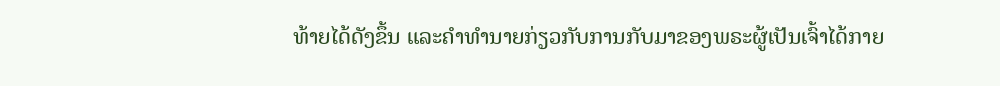ທ້າຍໄດ້ດັງຂຶ້ນ ແລະຄໍາທໍານາຍກ່ຽວກັບການກັບມາຂອງພຣະຜູ້ເປັນເຈົ້າໄດ້ກາຍ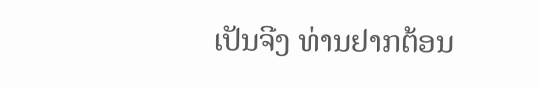ເປັນຈີງ ທ່ານຢາກຕ້ອນ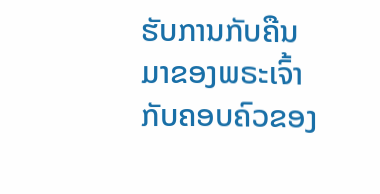ຮັບການກັບຄືນມາຂອງພຣະເຈົ້າກັບຄອບຄົວຂອງ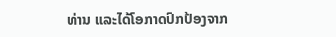ທ່ານ ແລະໄດ້ໂອກາດປົກປ້ອງຈາກ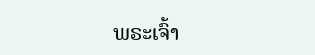ພຣະເຈົ້າ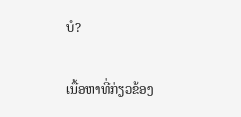ບໍ?

ເນື້ອຫາທີ່ກ່ຽວຂ້ອງ